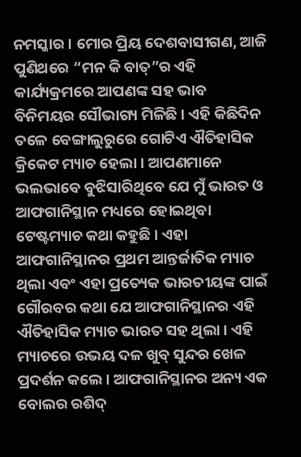ନମସ୍କାର । ମୋର ପ୍ରିୟ ଦେଶବାସୀଗଣ, ଆଜି ପୁଣିଥରେ “ମନ କି ବାତ୍”ର ଏହି କାର୍ଯ୍ୟକ୍ରମରେ ଆପଣଙ୍କ ସହ ଭାବ ବିନିମୟର ସୌଭାଗ୍ୟ ମିଳିଛି । ଏହି କିଛିଦିନ ତଳେ ବେଙ୍ଗାଲୁରୁରେ ଗୋଟିଏ ଐତିହାସିକ କ୍ରିକେଟ ମ୍ୟାଚ ହେଲା । ଆପଣମାନେ ଭଲଭାବେ ବୁଝିସାରିଥିବେ ଯେ ମୁଁ ଭାରତ ଓ ଆଫଗାନିସ୍ଥାନ ମଧ୍ୟରେ ହୋଇଥିବା ଟେଷ୍ଟମ୍ୟାଚ କଥା କହୁଛି । ଏହା ଆଫଗାନିସ୍ଥାନର ପ୍ରଥମ ଆନ୍ତର୍ଜାତିକ ମ୍ୟାଚ ଥିଲା ଏବଂ ଏହା ପ୍ରତ୍ୟେକ ଭାରତୀୟଙ୍କ ପାଇଁ ଗୌରବର କଥା ଯେ ଆଫଗାନିସ୍ଥାନର ଏହି ଐତିହାସିକ ମ୍ୟାଚ ଭାରତ ସହ ଥିଲା । ଏହି ମ୍ୟାଚରେ ଉଭୟ ଦଳ ଖୁବ୍ ସୁନ୍ଦର ଖେଳ ପ୍ରଦର୍ଶନ କଲେ । ଆଫଗାନିସ୍ଥାନର ଅନ୍ୟ ଏକ ବୋଲର ରଶିଦ୍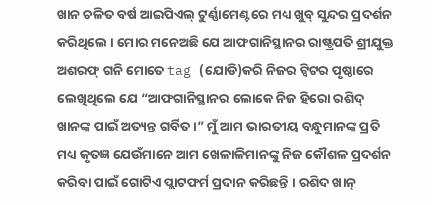ଖାନ ଚଳିତ ବର୍ଷ ଆଇପିଏଲ୍ ଟୁର୍ଣ୍ଣାମେଣ୍ଟରେ ମଧ୍ୟ ଖୁବ୍ ସୁନ୍ଦର ପ୍ରଦର୍ଶନ କରିଥିଲେ । ମୋର ମନେଅଛି ଯେ ଆଫଗାନିସ୍ଥାନର ରାଷ୍ଟ୍ରପତି ଶ୍ରୀଯୁକ୍ତ ଅଶରଫ୍ ଗନି ମୋତେ tag (ଯୋଡି)କରି ନିଜର ଟ୍ଵିଟର ପୃଷ୍ଠାରେ ଲେଖିଥିଲେ ଯେ “ଆଫଗାନିସ୍ଥାନର ଲୋକେ ନିଜ ହିରୋ ରଶିଦ୍ ଖାନଙ୍କ ପାଇଁ ଅତ୍ୟନ୍ତ ଗର୍ବିତ ।” ମୁଁ ଆମ ଭାରତୀୟ ବନ୍ଧୁମାନଙ୍କ ପ୍ରତି ମଧ୍ୟ କୃତଜ୍ଞ ଯେଉଁମାନେ ଆମ ଖେଳାଳିମାନଙ୍କୁ ନିଜ କୌଶଳ ପ୍ରଦର୍ଶନ କରିବା ପାଇଁ ଗୋଟିଏ ପ୍ଲାଟଫର୍ମ ପ୍ରଦାନ କରିଛନ୍ତି । ରଶିଦ ଖାନ୍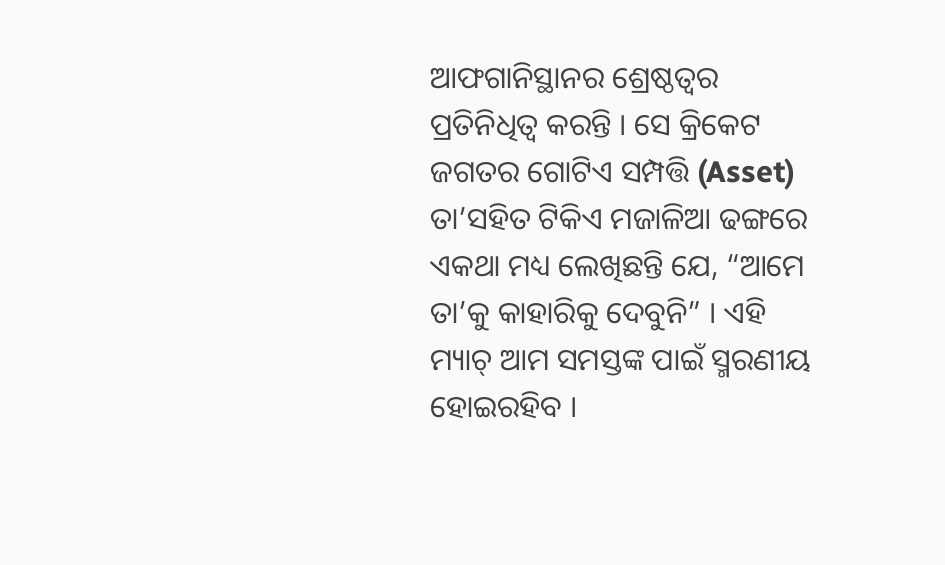ଆଫଗାନିସ୍ଥାନର ଶ୍ରେଷ୍ଠତ୍ୱର ପ୍ରତିନିଧିତ୍ୱ କରନ୍ତି । ସେ କ୍ରିକେଟ ଜଗତର ଗୋଟିଏ ସମ୍ପତ୍ତି (Asset) ତା’ସହିତ ଟିକିଏ ମଜାଳିଆ ଢଙ୍ଗରେ ଏକଥା ମଧ୍ୟ ଲେଖିଛନ୍ତି ଯେ, “ଆମେ ତା’କୁ କାହାରିକୁ ଦେବୁନି” । ଏହି ମ୍ୟାଚ୍ ଆମ ସମସ୍ତଙ୍କ ପାଇଁ ସ୍ମରଣୀୟ ହୋଇରହିବ ।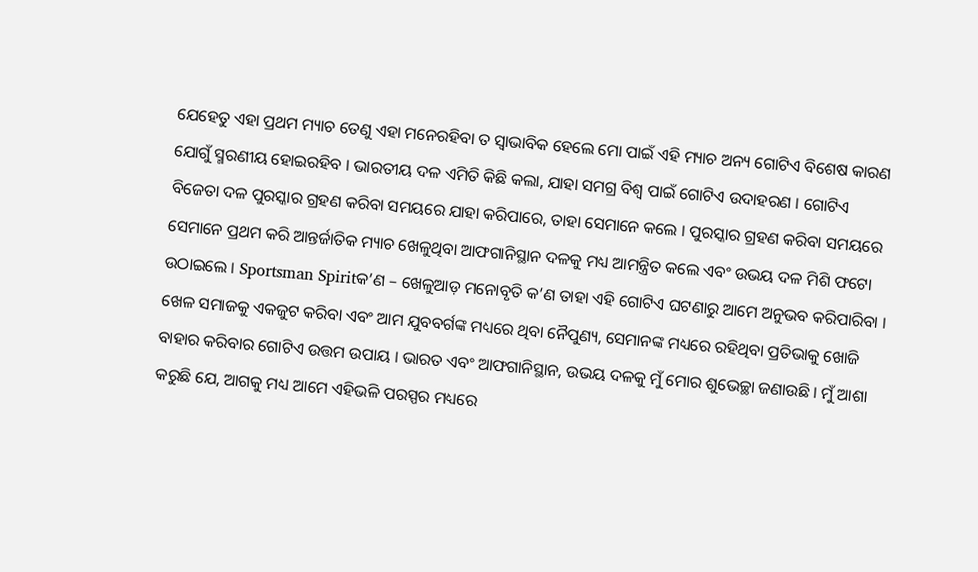ଯେହେତୁ ଏହା ପ୍ରଥମ ମ୍ୟାଚ ତେଣୁ ଏହା ମନେରହିବା ତ ସ୍ୱାଭାବିକ ହେଲେ ମୋ ପାଇଁ ଏହି ମ୍ୟାଚ ଅନ୍ୟ ଗୋଟିଏ ବିଶେଷ କାରଣ ଯୋଗୁଁ ସ୍ମରଣୀୟ ହୋଇରହିବ । ଭାରତୀୟ ଦଳ ଏମିତି କିଛି କଲା, ଯାହା ସମଗ୍ର ବିଶ୍ୱ ପାଇଁ ଗୋଟିଏ ଉଦାହରଣ । ଗୋଟିଏ ବିଜେତା ଦଳ ପୁରସ୍କାର ଗ୍ରହଣ କରିବା ସମୟରେ ଯାହା କରିପାରେ, ତାହା ସେମାନେ କଲେ । ପୁରସ୍କାର ଗ୍ରହଣ କରିବା ସମୟରେ ସେମାନେ ପ୍ରଥମ କରି ଆନ୍ତର୍ଜାତିକ ମ୍ୟାଚ ଖେଳୁଥିବା ଆଫଗାନିସ୍ଥାନ ଦଳକୁ ମଧ୍ୟ ଆମନ୍ତ୍ରିତ କଲେ ଏବଂ ଉଭୟ ଦଳ ମିଶି ଫଟୋ ଉଠାଇଲେ । Sportsman Spiritକ’ଣ – ଖେଳୁଆଡ଼ ମନୋବୃତି କ’ଣ ତାହା ଏହି ଗୋଟିଏ ଘଟଣାରୁ ଆମେ ଅନୁଭବ କରିପାରିବା । ଖେଳ ସମାଜକୁ ଏକଜୁଟ କରିବା ଏବଂ ଆମ ଯୁବବର୍ଗଙ୍କ ମଧ୍ୟରେ ଥିବା ନୈପୁଣ୍ୟ, ସେମାନଙ୍କ ମଧ୍ୟରେ ରହିଥିବା ପ୍ରତିଭାକୁ ଖୋଜି ବାହାର କରିବାର ଗୋଟିଏ ଉତ୍ତମ ଉପାୟ । ଭାରତ ଏବଂ ଆଫଗାନିସ୍ଥାନ, ଉଭୟ ଦଳକୁ ମୁଁ ମୋର ଶୁଭେଚ୍ଛା ଜଣାଉଛି । ମୁଁ ଆଶା କରୁଛି ଯେ, ଆଗକୁ ମଧ୍ୟ ଆମେ ଏହିଭଳି ପରସ୍ପର ମଧ୍ୟରେ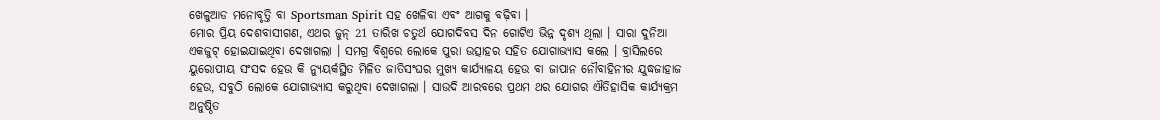ଖେଳୁଆଡ ମନୋବୃତ୍ତି ବା Sportsman Spirit ସହ ଖେଳିବା ଏବଂ ଆଗକୁ ବଢ଼ିବା ।
ମୋର ପ୍ରିୟ ଦେଶବାସୀଗଣ, ଏଥର ଜୁନ୍ 21 ତାରିଖ ଚତୁର୍ଥ ଯୋଗଦିବସ ଦିନ ଗୋଟିଏ ଭିନ୍ନ ଦୃଶ୍ୟ ଥିଲା । ସାରା ଦୁନିଆ ଏକଜୁଟ୍ ହୋଇଯାଇଥିବା ଦେଖାଗଲା । ସମଗ୍ର ବିଶ୍ୱରେ ଲୋକେ ପୁରା ଉତ୍ସାହର ସହିତ ଯୋଗାଭ୍ୟାସ କଲେ । ବ୍ରାସିଲରେ ୟୁରୋପୀୟ ସଂସଦ ହେଉ କି ନ୍ୟୁୟର୍କସ୍ଥିତ ମିଳିତ ଜାତିସଂଘର ମୁଖ୍ୟ କାର୍ଯ୍ୟାଳୟ ହେଉ ବା ଜାପାନ ନୌବାହିନୀର ଯୁଦ୍ଧଜାହାଜ ହେଉ, ସବୁଠି ଲୋକେ ଯୋଗାଭ୍ୟାସ କରୁଥିବା ଦେଖାଗଲା । ସାଉଦି ଆରବରେ ପ୍ରଥମ ଥର ଯୋଗର ଐତିହାସିକ କାର୍ଯ୍ୟକ୍ରମ ଅନୁଷ୍ଠିତ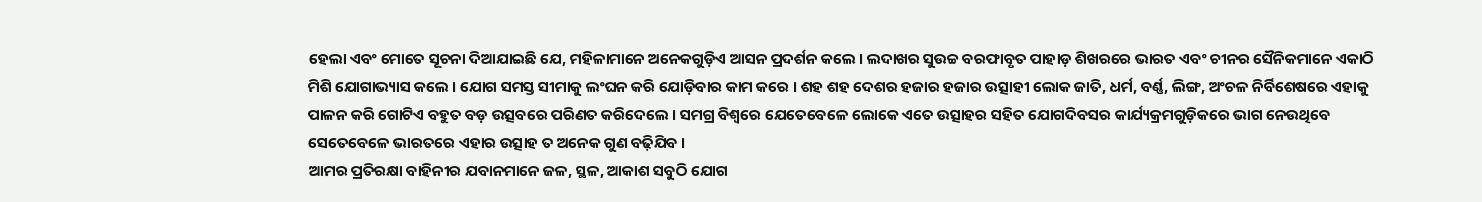ହେଲା ଏବଂ ମୋତେ ସୂଚନା ଦିଆଯାଇଛି ଯେ, ମହିଳାମାନେ ଅନେକଗୁଡ଼ିଏ ଆସନ ପ୍ରଦର୍ଶନ କଲେ । ଲଦାଖର ସୁଉଚ୍ଚ ବରଫାବୃତ ପାହାଡ଼ ଶିଖରରେ ଭାରତ ଏବଂ ଚୀନର ସୈନିକମାନେ ଏକାଠି ମିଶି ଯୋଗାଭ୍ୟାସ କଲେ । ଯୋଗ ସମସ୍ତ ସୀମାକୁ ଲଂଘନ କରି ଯୋଡ଼ିବାର କାମ କରେ । ଶହ ଶହ ଦେଶର ହଜାର ହଜାର ଉତ୍ସାହୀ ଲୋକ ଜାତି, ଧର୍ମ, ବର୍ଣ୍ଣ, ଲିଙ୍ଗ, ଅଂଚଳ ନିର୍ବିଶେଷରେ ଏହାକୁ ପାଳନ କରି ଗୋଟିଏ ବହୁତ ବଡ଼ ଉତ୍ସବରେ ପରିଣତ କରିଦେଲେ । ସମଗ୍ର ବିଶ୍ୱରେ ଯେତେବେଳେ ଲୋକେ ଏତେ ଉତ୍ସାହର ସହିତ ଯୋଗଦିବସର କାର୍ଯ୍ୟକ୍ରମଗୁଡ଼ିକରେ ଭାଗ ନେଉଥିବେ ସେତେବେଳେ ଭାରତରେ ଏହାର ଉତ୍ସାହ ତ ଅନେକ ଗୁଣ ବଢ଼ିଯିବ ।
ଆମର ପ୍ରତିରକ୍ଷା ବାହିନୀର ଯବାନମାନେ ଜଳ, ସ୍ଥଳ, ଆକାଶ ସବୁଠି ଯୋଗ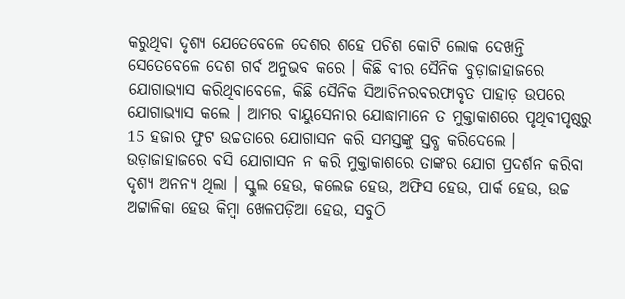କରୁଥିବା ଦୃଶ୍ୟ ଯେତେବେଳେ ଦେଶର ଶହେ ପଚିଶ କୋଟି ଲୋକ ଦେଖନ୍ତି ସେତେବେଳେ ଦେଶ ଗର୍ବ ଅନୁଭବ କରେ । କିଛି ବୀର ସୈନିକ ବୁଡ଼ାଜାହାଜରେ ଯୋଗାଭ୍ୟାସ କରିଥିବାବେଳେ, କିଛି ସୈନିକ ସିଆଚିନରବରଫାବୃତ ପାହାଡ଼ ଉପରେ ଯୋଗାଭ୍ୟାସ କଲେ । ଆମର ବାୟୁସେନାର ଯୋଦ୍ଧାମାନେ ତ ମୁକ୍ତାକାଶରେ ପୃଥିବୀପୃଷ୍ଠରୁ 15 ହଜାର ଫୁଟ ଉଚ୍ଚତାରେ ଯୋଗାସନ କରି ସମସ୍ତଙ୍କୁ ସ୍ତବ୍ଧ କରିଦେଲେ । ଉଡ଼ାଜାହାଜରେ ବସି ଯୋଗାସନ ନ କରି ମୁକ୍ତାକାଶରେ ତାଙ୍କର ଯୋଗ ପ୍ରଦର୍ଶନ କରିବା ଦୃଶ୍ୟ ଅନନ୍ୟ ଥିଲା । ସ୍କୁଲ ହେଉ, କଲେଜ ହେଉ, ଅଫିସ ହେଉ, ପାର୍କ ହେଉ, ଉଚ୍ଚ ଅଟ୍ଟାଳିକା ହେଉ କିମ୍ବା ଖେଳପଡ଼ିଆ ହେଉ, ସବୁଠି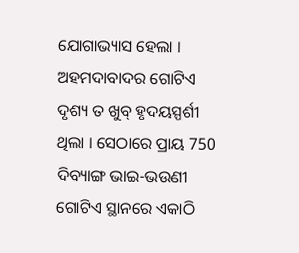ଯୋଗାଭ୍ୟାସ ହେଲା । ଅହମଦାବାଦର ଗୋଟିଏ ଦୃଶ୍ୟ ତ ଖୁବ୍ ହୃଦୟସ୍ପର୍ଶୀ ଥିଲା । ସେଠାରେ ପ୍ରାୟ 750 ଦିବ୍ୟାଙ୍ଗ ଭାଇ-ଭଉଣୀ ଗୋଟିଏ ସ୍ଥାନରେ ଏକାଠି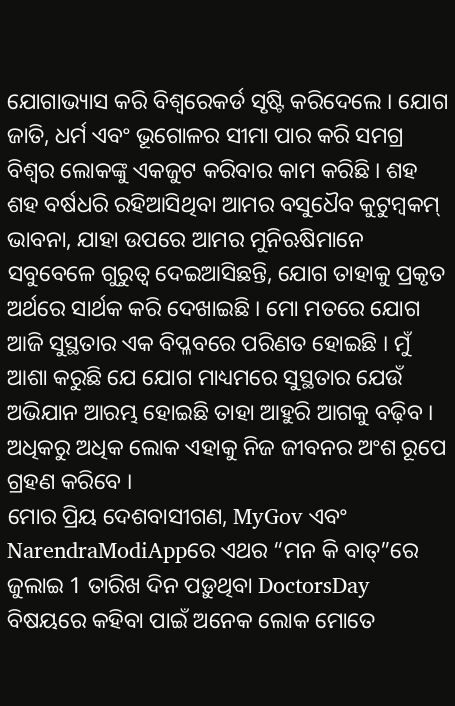ଯୋଗାଭ୍ୟାସ କରି ବିଶ୍ୱରେକର୍ଡ ସୃଷ୍ଟି କରିଦେଲେ । ଯୋଗ ଜାତି, ଧର୍ମ ଏବଂ ଭୂଗୋଳର ସୀମା ପାର କରି ସମଗ୍ର ବିଶ୍ୱର ଲୋକଙ୍କୁ ଏକଜୁଟ କରିବାର କାମ କରିଛି । ଶହ ଶହ ବର୍ଷଧରି ରହିଆସିଥିବା ଆମର ବସୁଧୈବ କୁଟୁମ୍ବକମ୍ ଭାବନା, ଯାହା ଉପରେ ଆମର ମୁନିଋଷିମାନେ ସବୁବେଳେ ଗୁରୁତ୍ୱ ଦେଇଆସିଛନ୍ତି, ଯୋଗ ତାହାକୁ ପ୍ରକୃତ ଅର୍ଥରେ ସାର୍ଥକ କରି ଦେଖାଇଛି । ମୋ ମତରେ ଯୋଗ ଆଜି ସୁସ୍ଥତାର ଏକ ବିପ୍ଳବରେ ପରିଣତ ହୋଇଛି । ମୁଁ ଆଶା କରୁଛି ଯେ ଯୋଗ ମାଧ୍ୟମରେ ସୁସ୍ଥତାର ଯେଉଁ ଅଭିଯାନ ଆରମ୍ଭ ହୋଇଛି ତାହା ଆହୁରି ଆଗକୁ ବଢ଼ିବ । ଅଧିକରୁ ଅଧିକ ଲୋକ ଏହାକୁ ନିଜ ଜୀବନର ଅଂଶ ରୂପେ ଗ୍ରହଣ କରିବେ ।
ମୋର ପ୍ରିୟ ଦେଶବାସୀଗଣ, MyGov ଏବଂ NarendraModiAppରେ ଏଥର “ମନ କି ବାତ୍”ରେ ଜୁଲାଇ 1 ତାରିଖ ଦିନ ପଡ଼ୁଥିବା DoctorsDay ବିଷୟରେ କହିବା ପାଇଁ ଅନେକ ଲୋକ ମୋତେ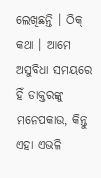ଲେଖିଛନ୍ତି । ଠିକ୍ କଥା । ଆମେ ଅସୁବିଧା ସମୟରେ ହିଁ ଡାକ୍ତରଙ୍କୁ ମନେପକାଉ, କିନ୍ତୁ ଏହା ଏଭଳି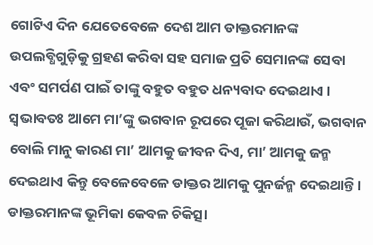ଗୋଟିଏ ଦିନ ଯେତେବେଳେ ଦେଶ ଆମ ଡାକ୍ତରମାନଙ୍କ ଉପଲବ୍ଧିଗୁଡ଼ିକୁ ଗ୍ରହଣ କରିବା ସହ ସମାଜ ପ୍ରତି ସେମାନଙ୍କ ସେବା ଏବଂ ସମର୍ପଣ ପାଇଁ ତାଙ୍କୁ ବହୁତ ବହୁତ ଧନ୍ୟବାଦ ଦେଇଥାଏ । ସ୍ୱଭାବତଃ ଆମେ ମା’ଙ୍କୁ ଭଗବାନ ରୂପରେ ପୂଜା କରିଥାଉଁ, ଭଗବାନ ବୋଲି ମାନୁ କାରଣ ମା’ ଆମକୁ ଜୀବନ ଦିଏ, ମା’ ଆମକୁ ଜନ୍ମ ଦେଇଥାଏ କିନ୍ତୁ ବେଳେବେଳେ ଡାକ୍ତର ଆମକୁ ପୁନର୍ଜନ୍ମ ଦେଇଥାନ୍ତି । ଡାକ୍ତରମାନଙ୍କ ଭୂମିକା କେବଳ ଚିକିତ୍ସା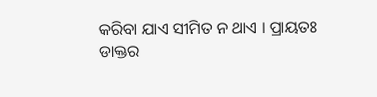କରିବା ଯାଏ ସୀମିତ ନ ଥାଏ । ପ୍ରାୟତଃ ଡାକ୍ତର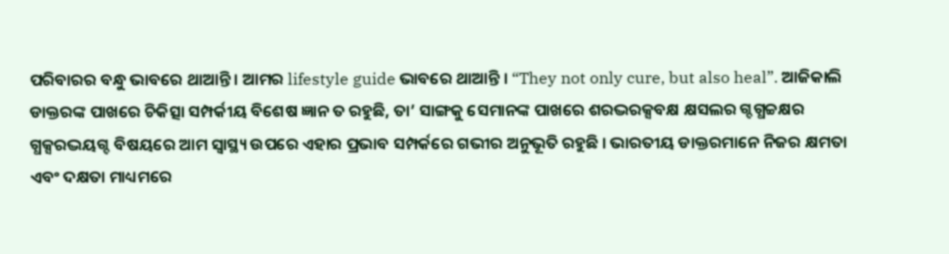ପରିବାରର ବନ୍ଧୁ ଭାବରେ ଥାଆନ୍ତି । ଆମର lifestyle guide ଭାବରେ ଥାଆନ୍ତି । “They not only cure, but also heal”. ଆଜିକାଲି ଡାକ୍ତରଙ୍କ ପାଖରେ ଚିକିତ୍ସା ସମ୍ପର୍କୀୟ ବିଶେଷ ଜ୍ଞାନ ତ ରହୁଛି, ତା’ ସାଙ୍ଗକୁ ସେମାନଙ୍କ ପାଖରେ ଶରଦ୍ଭରକ୍ସବକ୍ଷ କ୍ଷସଲର ଗ୍ଦଗ୍ଧଚ୍ଚକ୍ଷର ଗ୍ଧକ୍ସରଦ୍ଭୟଗ୍ଦ ବିଷୟରେ ଆମ ସ୍ୱାସ୍ଥ୍ୟ ଉପରେ ଏହାର ପ୍ରଭାବ ସମ୍ପର୍କରେ ଗଭୀର ଅନୁଭୂତି ରହୁଛି । ଭାରତୀୟ ଡାକ୍ତରମାନେ ନିଜର କ୍ଷମତା ଏବଂ ଦକ୍ଷତା ମାଧ୍ୟମରେ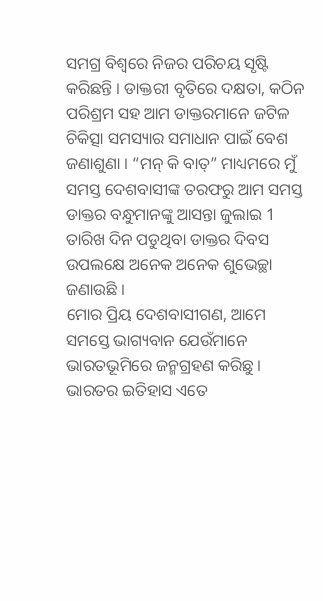ସମଗ୍ର ବିଶ୍ୱରେ ନିଜର ପରିଚୟ ସୃଷ୍ଟି କରିଛନ୍ତି । ଡାକ୍ତରୀ ବୃତିରେ ଦକ୍ଷତା, କଠିନ ପରିଶ୍ରମ ସହ ଆମ ଡାକ୍ତରମାନେ ଜଟିଳ ଚିକିତ୍ସା ସମସ୍ୟାର ସମାଧାନ ପାଇଁ ବେଶ ଜଣାଶୁଣା । “ମନ୍ କି ବାତ୍” ମାଧ୍ୟମରେ ମୁଁ ସମସ୍ତ ଦେଶବାସୀଙ୍କ ତରଫରୁ ଆମ ସମସ୍ତ ଡାକ୍ତର ବନ୍ଧୁମାନଙ୍କୁ ଆସନ୍ତା ଜୁଲାଇ 1 ତାରିଖ ଦିନ ପଡୁଥିବା ଡାକ୍ତର ଦିବସ ଉପଲକ୍ଷେ ଅନେକ ଅନେକ ଶୁଭେଚ୍ଛା ଜଣାଉଛି ।
ମୋର ପ୍ରିୟ ଦେଶବାସୀଗଣ, ଆମେ ସମସ୍ତେ ଭାଗ୍ୟବାନ ଯେଉଁମାନେ ଭାରତଭୂମିରେ ଜନ୍ମଗ୍ରହଣ କରିଛୁ । ଭାରତର ଇତିହାସ ଏତେ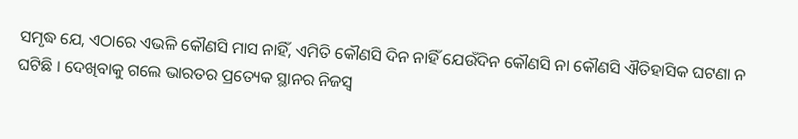ସମୃଦ୍ଧ ଯେ, ଏଠାରେ ଏଭଳି କୌଣସି ମାସ ନାହିଁ, ଏମିତି କୌଣସି ଦିନ ନାହିଁ ଯେଉଁଦିନ କୌଣସି ନା କୌଣସି ଐତିହାସିକ ଘଟଣା ନ ଘଟିଛି । ଦେଖିବାକୁ ଗଲେ ଭାରତର ପ୍ରତ୍ୟେକ ସ୍ଥାନର ନିଜସ୍ୱ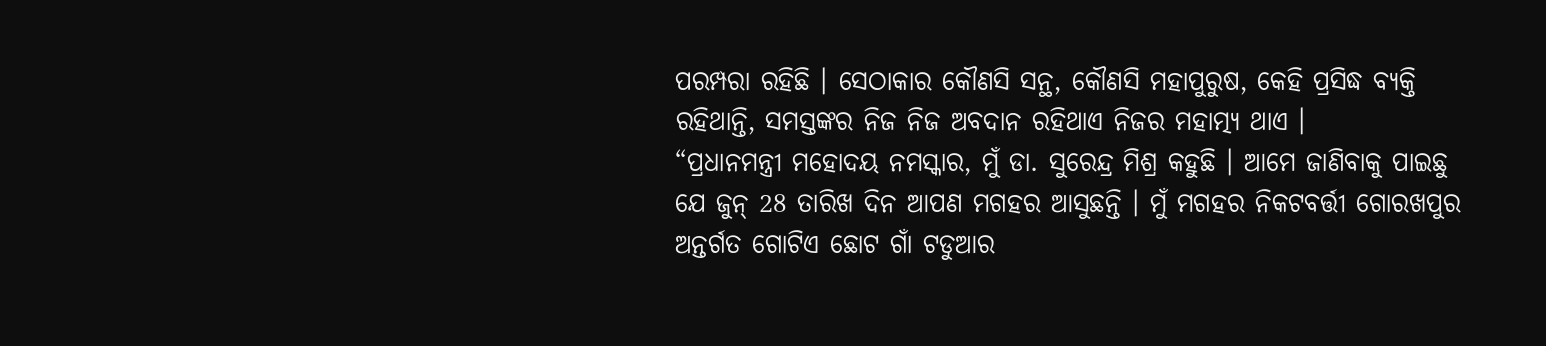ପରମ୍ପରା ରହିଛି । ସେଠାକାର କୌଣସି ସନ୍ଥ, କୌଣସି ମହାପୁରୁଷ, କେହି ପ୍ରସିଦ୍ଧ ବ୍ୟକ୍ତି ରହିଥାନ୍ତି, ସମସ୍ତଙ୍କର ନିଜ ନିଜ ଅବଦାନ ରହିଥାଏ ନିଜର ମହାତ୍ମ୍ୟ ଥାଏ ।
“ପ୍ରଧାନମନ୍ତ୍ରୀ ମହୋଦୟ ନମସ୍କାର, ମୁଁ ଡା. ସୁରେନ୍ଦ୍ର ମିଶ୍ର କହୁଛି । ଆମେ ଜାଣିବାକୁ ପାଇଛୁ ଯେ ଜୁନ୍ 28 ତାରିଖ ଦିନ ଆପଣ ମଗହର ଆସୁଛନ୍ତି । ମୁଁ ମଗହର ନିକଟବର୍ତ୍ତୀ ଗୋରଖପୁର ଅନ୍ତର୍ଗତ ଗୋଟିଏ ଛୋଟ ଗାଁ ଟଡୁଆର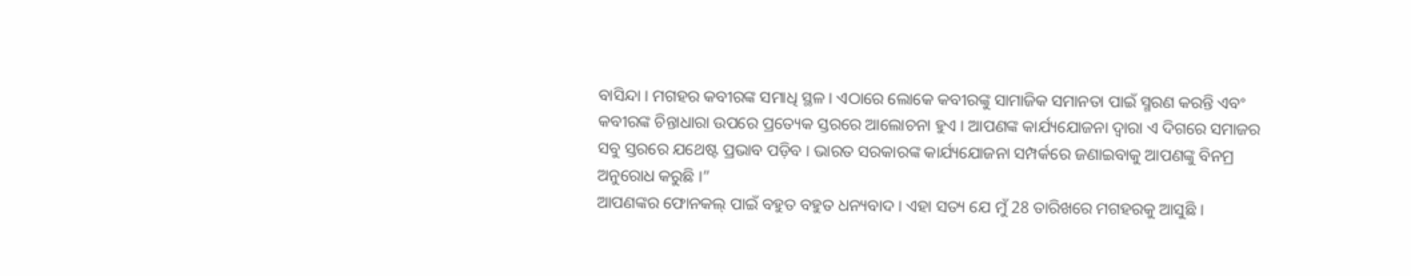ବାସିନ୍ଦା । ମଗହର କବୀରଙ୍କ ସମାଧି ସ୍ଥଳ । ଏଠାରେ ଲୋକେ କବୀରଙ୍କୁ ସାମାଜିକ ସମାନତା ପାଇଁ ସ୍ମରଣ କରନ୍ତି ଏବଂ କବୀରଙ୍କ ଚିନ୍ତାଧାରା ଉପରେ ପ୍ରତ୍ୟେକ ସ୍ତରରେ ଆଲୋଚନା ହୁଏ । ଆପଣଙ୍କ କାର୍ଯ୍ୟଯୋଜନା ଦ୍ୱାରା ଏ ଦିଗରେ ସମାଜର ସବୁ ସ୍ତରରେ ଯଥେଷ୍ଟ ପ୍ରଭାବ ପଡ଼ିବ । ଭାରତ ସରକାରଙ୍କ କାର୍ଯ୍ୟଯୋଜନା ସମ୍ପର୍କରେ ଜଣାଇବାକୁ ଆପଣଙ୍କୁ ବିନମ୍ର ଅନୁରୋଧ କରୁଛି ।”
ଆପଣଙ୍କର ଫୋନକଲ୍ ପାଇଁ ବହୁତ ବହୁତ ଧନ୍ୟବାଦ । ଏହା ସତ୍ୟ ଯେ ମୁଁ 28 ତାରିଖରେ ମଗହରକୁ ଆସୁଛି ।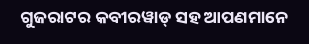ଗୁଜରାଟର କବୀରୱାଡ୍ ସହ ଆପଣମାନେ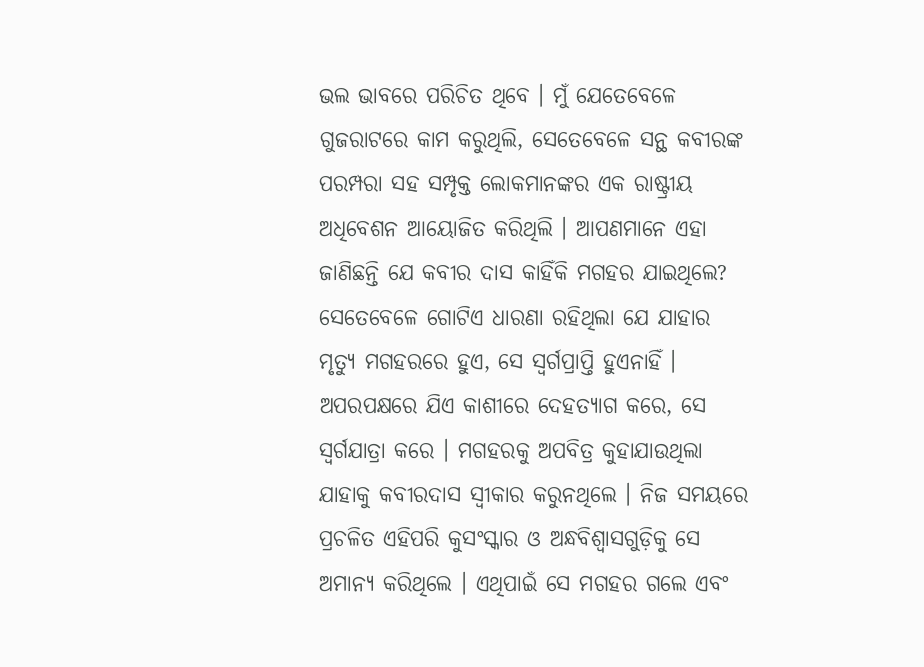ଭଲ ଭାବରେ ପରିଚିତ ଥିବେ । ମୁଁ ଯେତେବେଳେ ଗୁଜରାଟରେ କାମ କରୁଥିଲି, ସେତେବେଳେ ସନ୍ଥ କବୀରଙ୍କ ପରମ୍ପରା ସହ ସମ୍ପୃକ୍ତ ଲୋକମାନଙ୍କର ଏକ ରାଷ୍ଟ୍ରୀୟ ଅଧିବେଶନ ଆୟୋଜିତ କରିଥିଲି । ଆପଣମାନେ ଏହା ଜାଣିଛନ୍ତି ଯେ କବୀର ଦାସ କାହିଁକି ମଗହର ଯାଇଥିଲେ? ସେତେବେଳେ ଗୋଟିଏ ଧାରଣା ରହିଥିଲା ଯେ ଯାହାର ମୃତ୍ୟୁ ମଗହରରେ ହୁଏ, ସେ ସ୍ୱର୍ଗପ୍ରାପ୍ତି ହୁଏନାହିଁ । ଅପରପକ୍ଷରେ ଯିଏ କାଶୀରେ ଦେହତ୍ୟାଗ କରେ, ସେ ସ୍ୱର୍ଗଯାତ୍ରା କରେ । ମଗହରକୁ ଅପବିତ୍ର କୁହାଯାଉଥିଲା ଯାହାକୁ କବୀରଦାସ ସ୍ୱୀକାର କରୁନଥିଲେ । ନିଜ ସମୟରେ ପ୍ରଚଳିତ ଏହିପରି କୁସଂସ୍କାର ଓ ଅନ୍ଧବିଶ୍ୱାସଗୁଡ଼ିକୁ ସେ ଅମାନ୍ୟ କରିଥିଲେ । ଏଥିପାଇଁ ସେ ମଗହର ଗଲେ ଏବଂ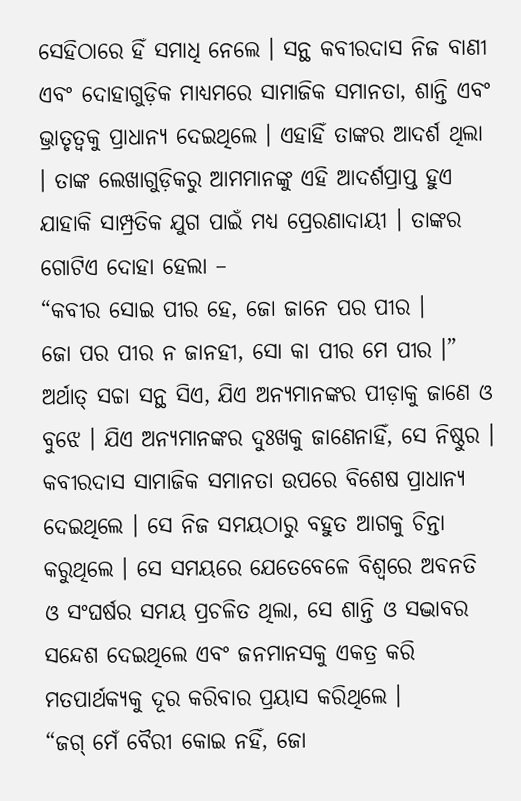ସେହିଠାରେ ହିଁ ସମାଧି ନେଲେ । ସନ୍ଥ କବୀରଦାସ ନିଜ ବାଣୀ ଏବଂ ଦୋହାଗୁଡ଼ିକ ମାଧ୍ୟମରେ ସାମାଜିକ ସମାନତା, ଶାନ୍ତି ଏବଂ ଭ୍ରାତୃତ୍ୱକୁ ପ୍ରାଧାନ୍ୟ ଦେଇଥିଲେ । ଏହାହିଁ ତାଙ୍କର ଆଦର୍ଶ ଥିଲା । ତାଙ୍କ ଲେଖାଗୁଡ଼ିକରୁ ଆମମାନଙ୍କୁ ଏହି ଆଦର୍ଶପ୍ରାପ୍ତ ହୁଏ ଯାହାକି ସାମ୍ପ୍ରତିକ ଯୁଗ ପାଇଁ ମଧ୍ୟ ପ୍ରେରଣାଦାୟୀ । ତାଙ୍କର ଗୋଟିଏ ଦୋହା ହେଲା –
“କବୀର ସୋଇ ପୀର ହେ, ଜୋ ଜାନେ ପର ପୀର ।
ଜୋ ପର ପୀର ନ ଜାନହୀ, ସୋ କା ପୀର ମେ ପୀର ।”
ଅର୍ଥାତ୍ ସଚ୍ଚା ସନ୍ଥ ସିଏ, ଯିଏ ଅନ୍ୟମାନଙ୍କର ପୀଡ଼ାକୁ ଜାଣେ ଓ ବୁଝେ । ଯିଏ ଅନ୍ୟମାନଙ୍କର ଦୁଃଖକୁ ଜାଣେନାହିଁ, ସେ ନିଷ୍ଠୁର । କବୀରଦାସ ସାମାଜିକ ସମାନତା ଉପରେ ବିଶେଷ ପ୍ରାଧାନ୍ୟ ଦେଇଥିଲେ । ସେ ନିଜ ସମୟଠାରୁ ବହୁତ ଆଗକୁ ଚିନ୍ତା କରୁଥିଲେ । ସେ ସମୟରେ ଯେତେବେଳେ ବିଶ୍ୱରେ ଅବନତି ଓ ସଂଘର୍ଷର ସମୟ ପ୍ରଚଳିତ ଥିଲା, ସେ ଶାନ୍ତି ଓ ସଦ୍ଭାବର ସନ୍ଦେଶ ଦେଇଥିଲେ ଏବଂ ଜନମାନସକୁ ଏକତ୍ର କରି ମତପାର୍ଥକ୍ୟକୁ ଦୂର କରିବାର ପ୍ରୟାସ କରିଥିଲେ ।
“ଜଗ୍ ମେଁ ବୈରୀ କୋଇ ନହିଁ, ଜୋ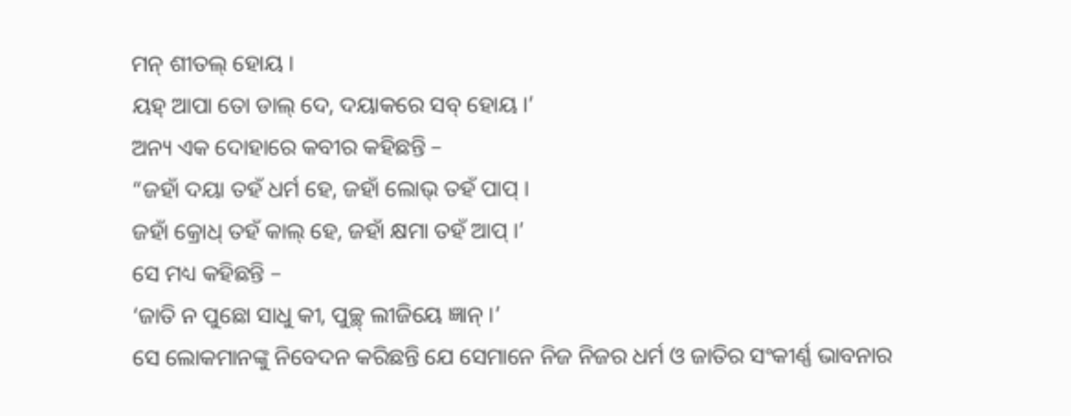ମନ୍ ଶୀତଲ୍ ହୋୟ ।
ୟହ୍ ଆପା ତୋ ଡାଲ୍ ଦେ, ଦୟାକରେ ସବ୍ ହୋୟ ।’
ଅନ୍ୟ ଏକ ଦୋହାରେ କବୀର କହିଛନ୍ତି –
“ଜହାଁ ଦୟା ତହଁ ଧର୍ମ ହେ, ଜହାଁ ଲୋଭ୍ ତହଁ ପାପ୍ ।
ଜହାଁ କ୍ରୋଧ୍ ତହଁ କାଲ୍ ହେ, ଜହାଁ କ୍ଷମା ତହଁ ଆପ୍ ।’
ସେ ମଧ୍ୟ କହିଛନ୍ତି –
‘ଜାତି ନ ପୁଛୋ ସାଧୁ କୀ, ପୁଚ୍ଛ୍ ଲୀଜିୟେ ଜ୍ଞାନ୍ ।’
ସେ ଲୋକମାନଙ୍କୁ ନିବେଦନ କରିଛନ୍ତି ଯେ ସେମାନେ ନିଜ ନିଜର ଧର୍ମ ଓ ଜାତିର ସଂକୀର୍ଣ୍ଣ ଭାବନାର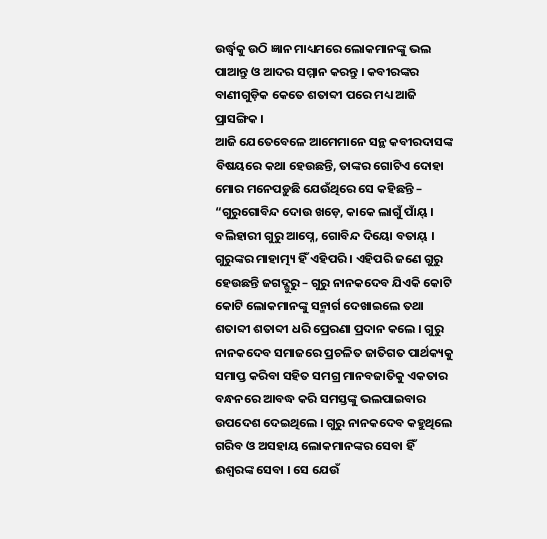ଉର୍ଦ୍ଧ୍ଵକୁ ଉଠି ଜ୍ଞାନ ମାଧ୍ୟମରେ ଲୋକମାନଙ୍କୁ ଭଲ ପାଆନ୍ତୁ ଓ ଆଦର ସମ୍ମାନ କରନ୍ତୁ । କବୀରଙ୍କର ବାଣୀଗୁଡ଼ିକ କେତେ ଶତାବ୍ଦୀ ପରେ ମଧ୍ୟ ଆଜି ପ୍ରାସଙ୍ଗିକ ।
ଆଜି ଯେତେବେଳେ ଆମେମାନେ ସନ୍ଥ କବୀରଦାସଙ୍କ ବିଷୟରେ କଥା ହେଉଛନ୍ତି, ତାଙ୍କର ଗୋଟିଏ ଦୋହା ମୋର ମନେପଡ଼ୁଛି ଯେଉଁଥିରେ ସେ କହିଛନ୍ତି –
“ଗୁରୁଗୋବିନ୍ଦ ଦୋଉ ଖଡ଼େ, କାକେ ଲାଗୁଁ ପାଁୟ୍ ।
ବଲିହାରୀ ଗୁରୁ ଆପ୍ନେ, ଗୋବିନ୍ଦ ଦିୟୋ ବତାୟ୍ ।
ଗୁରୁଙ୍କର ମାହାତ୍ମ୍ୟ ହିଁ ଏହିପରି । ଏହିପରି ଜଣେ ଗୁରୁ ହେଉଛନ୍ତି ଜଗଦ୍ଗୁରୁ – ଗୁରୁ ନାନକଦେବ ଯିଏକି କୋଟି କୋଟି ଲୋକମାନଙ୍କୁ ସନ୍ମାର୍ଗ ଦେଖାଇଲେ ତଥା ଶତାବ୍ଦୀ ଶତାବ୍ଦୀ ଧରି ପ୍ରେରଣା ପ୍ରଦାନ କଲେ । ଗୁରୁ ନାନକଦେବ ସମାଜରେ ପ୍ରଚଳିତ ଜାତିଗତ ପାର୍ଥକ୍ୟକୁ ସମାପ୍ତ କରିବା ସହିତ ସମଗ୍ର ମାନବଜାତିକୁ ଏକତାର ବନ୍ଧନରେ ଆବଦ୍ଧ କରି ସମସ୍ତଙ୍କୁ ଭଲପାଇବାର ଉପଦେଶ ଦେଇଥିଲେ । ଗୁରୁ ନାନକଦେବ କହୁଥିଲେ ଗରିବ ଓ ଅସହାୟ ଲୋକମାନଙ୍କର ସେବା ହିଁ ଈଶ୍ୱରଙ୍କ ସେବା । ସେ ଯେଉଁ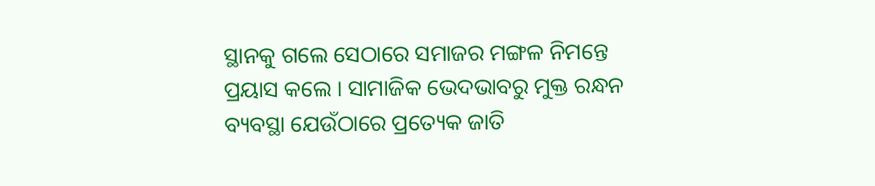ସ୍ଥାନକୁ ଗଲେ ସେଠାରେ ସମାଜର ମଙ୍ଗଳ ନିମନ୍ତେ ପ୍ରୟାସ କଲେ । ସାମାଜିକ ଭେଦଭାବରୁ ମୁକ୍ତ ରନ୍ଧନ ବ୍ୟବସ୍ଥା ଯେଉଁଠାରେ ପ୍ରତ୍ୟେକ ଜାତି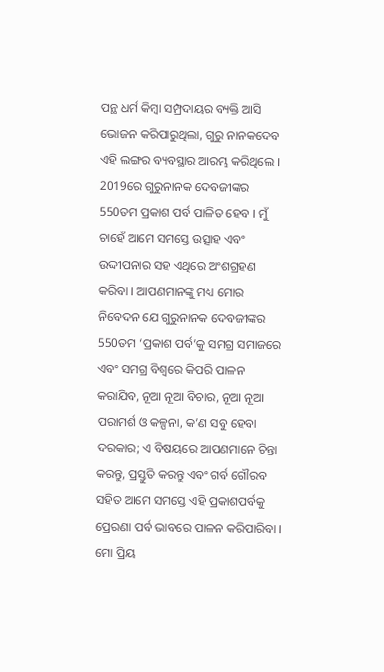ପନ୍ଥ ଧର୍ମ କିମ୍ବା ସମ୍ପ୍ରଦାୟର ବ୍ୟକ୍ତି ଆସି ଭୋଜନ କରିପାରୁଥିଲା, ଗୁରୁ ନାନକଦେବ ଏହି ଲଙ୍ଗର ବ୍ୟବସ୍ଥାର ଆରମ୍ଭ କରିଥିଲେ । 2019ରେ ଗୁରୁନାନକ ଦେବଜୀଙ୍କର 550ତମ ପ୍ରକାଶ ପର୍ବ ପାଳିତ ହେବ । ମୁଁ ଚାହେଁ ଆମେ ସମସ୍ତେ ଉତ୍ସାହ ଏବଂ ଉଦ୍ଦୀପନାର ସହ ଏଥିରେ ଅଂଶଗ୍ରହଣ କରିବା । ଆପଣମାନଙ୍କୁ ମଧ୍ୟ ମୋର ନିବେଦନ ଯେ ଗୁରୁନାନକ ଦେବଜୀଙ୍କର 550ତମ ‘ପ୍ରକାଶ ପର୍ବ’କୁ ସମଗ୍ର ସମାଜରେ ଏବଂ ସମଗ୍ର ବିଶ୍ୱରେ କିପରି ପାଳନ କରାଯିବ, ନୂଆ ନୂଆ ବିଚାର, ନୂଆ ନୂଆ ପରାମର୍ଶ ଓ କଳ୍ପନା, କ’ଣ ସବୁ ହେବା ଦରକାର; ଏ ବିଷୟରେ ଆପଣମାନେ ଚିନ୍ତା କରନ୍ତୁ, ପ୍ରସ୍ତୁତି କରନ୍ତୁ ଏବଂ ଗର୍ବ ଗୌରବ ସହିତ ଆମେ ସମସ୍ତେ ଏହି ପ୍ରକାଶପର୍ବକୁ ପ୍ରେରଣା ପର୍ବ ଭାବରେ ପାଳନ କରିପାରିବା ।
ମୋ ପ୍ରିୟ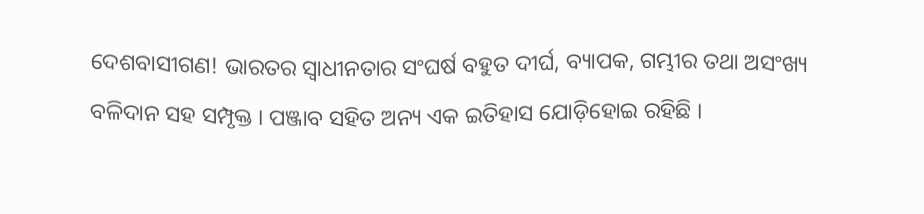ଦେଶବାସୀଗଣ! ଭାରତର ସ୍ୱାଧୀନତାର ସଂଘର୍ଷ ବହୁତ ଦୀର୍ଘ, ବ୍ୟାପକ, ଗମ୍ଭୀର ତଥା ଅସଂଖ୍ୟ ବଳିଦାନ ସହ ସମ୍ପୃକ୍ତ । ପଞ୍ଜାବ ସହିତ ଅନ୍ୟ ଏକ ଇତିହାସ ଯୋଡ଼ିହୋଇ ରହିଛି ।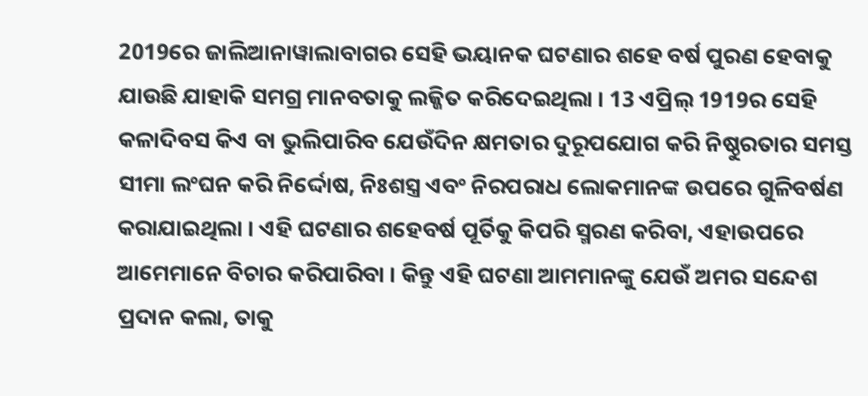2019ରେ ଜାଲିଆନାୱାଲାବାଗର ସେହି ଭୟାନକ ଘଟଣାର ଶହେ ବର୍ଷ ପୁରଣ ହେବାକୁ ଯାଉଛି ଯାହାକି ସମଗ୍ର ମାନବତାକୁ ଲଜ୍ଜିତ କରିଦେଇଥିଲା । 13 ଏପ୍ରିଲ୍ 1919ର ସେହି କଳାଦିବସ କିଏ ବା ଭୁଲିପାରିବ ଯେଉଁଦିନ କ୍ଷମତାର ଦୁରୂପଯୋଗ କରି ନିଷ୍ଠୁରତାର ସମସ୍ତ ସୀମା ଲଂଘନ କରି ନିର୍ଦ୍ଦୋଷ, ନିଃଶସ୍ତ୍ର ଏବଂ ନିରପରାଧ ଲୋକମାନଙ୍କ ଉପରେ ଗୁଳିବର୍ଷଣ କରାଯାଇଥିଲା । ଏହି ଘଟଣାର ଶହେବର୍ଷ ପୂର୍ତିକୁ କିପରି ସ୍ମରଣ କରିବା, ଏହାଉପରେ ଆମେମାନେ ବିଚାର କରିପାରିବା । କିନ୍ତୁ ଏହି ଘଟଣା ଆମମାନଙ୍କୁ ଯେଉଁ ଅମର ସନ୍ଦେଶ ପ୍ରଦାନ କଲା, ତାକୁ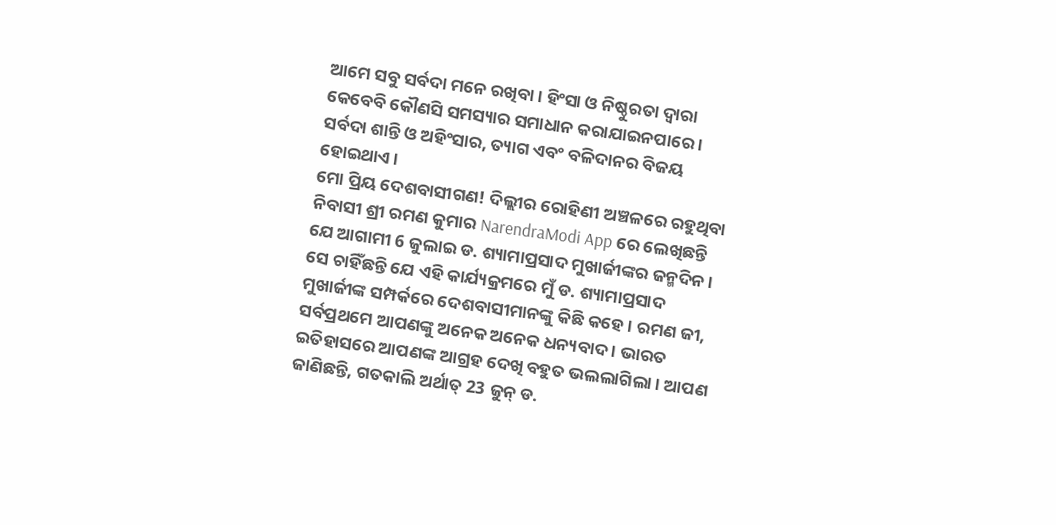ଆମେ ସବୁ ସର୍ବଦା ମନେ ରଖିବା । ହିଂସା ଓ ନିଷ୍ଠୁରତା ଦ୍ୱାରା କେବେବି କୌଣସି ସମସ୍ୟାର ସମାଧାନ କରାଯାଇନପାରେ । ସର୍ବଦା ଶାନ୍ତି ଓ ଅହିଂସାର, ତ୍ୟାଗ ଏବଂ ବଳିଦାନର ବିଜୟ ହୋଇଥାଏ ।
ମୋ ପ୍ରିୟ ଦେଶବାସୀଗଣ! ଦିଲ୍ଲୀର ରୋହିଣୀ ଅଞ୍ଚଳରେ ରହୁଥିବା ନିବାସୀ ଶ୍ରୀ ରମଣ କୁମାର NarendraModi App ରେ ଲେଖିଛନ୍ତି ଯେ ଆଗାମୀ 6 ଜୁଲାଇ ଡ. ଶ୍ୟାମାପ୍ରସାଦ ମୁଖାର୍ଜୀଙ୍କର ଜନ୍ମଦିନ । ସେ ଚାହିଁଛନ୍ତି ଯେ ଏହି କାର୍ଯ୍ୟକ୍ରମରେ ମୁଁ ଡ. ଶ୍ୟାମାପ୍ରସାଦ ମୁଖାର୍ଜୀଙ୍କ ସମ୍ପର୍କରେ ଦେଶବାସୀମାନଙ୍କୁ କିଛି କହେ । ରମଣ ଜୀ, ସର୍ବପ୍ରଥମେ ଆପଣଙ୍କୁ ଅନେକ ଅନେକ ଧନ୍ୟବାଦ । ଭାରତ ଇତିହାସରେ ଆପଣଙ୍କ ଆଗ୍ରହ ଦେଖି ବହୁତ ଭଲଲାଗିଲା । ଆପଣ ଜାଣିଛନ୍ତି, ଗତକାଲି ଅର୍ଥାତ୍ 23 ଜୁନ୍ ଡ.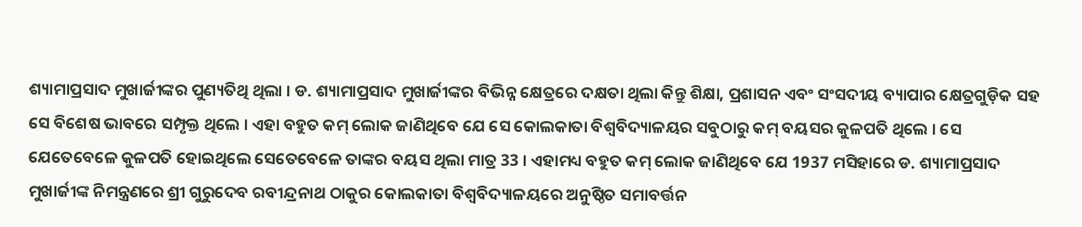ଶ୍ୟାମାପ୍ରସାଦ ମୁଖାର୍ଜୀଙ୍କର ପୁଣ୍ୟତିଥି ଥିଲା । ଡ. ଶ୍ୟାମାପ୍ରସାଦ ମୁଖାର୍ଜୀଙ୍କର ବିଭିନ୍ନ କ୍ଷେତ୍ରରେ ଦକ୍ଷତା ଥିଲା କିନ୍ତୁ ଶିକ୍ଷା, ପ୍ରଶାସନ ଏବଂ ସଂସଦୀୟ ବ୍ୟାପାର କ୍ଷେତ୍ରଗୁଡ଼ିକ ସହ ସେ ବିଶେଷ ଭାବରେ ସମ୍ପୃକ୍ତ ଥିଲେ । ଏହା ବହୁତ କମ୍ ଲୋକ ଜାଣିଥିବେ ଯେ ସେ କୋଲକାତା ବିଶ୍ୱବିଦ୍ୟାଳୟର ସବୁଠାରୁ କମ୍ ବୟସର କୁଳପତି ଥିଲେ । ସେ ଯେତେବେଳେ କୁଳପତି ହୋଇଥିଲେ ସେତେବେଳେ ତାଙ୍କର ବୟସ ଥିଲା ମାତ୍ର 33 । ଏହାମଧ୍ୟ ବହୁତ କମ୍ ଲୋକ ଜାଣିଥିବେ ଯେ 1937 ମସିହାରେ ଡ. ଶ୍ୟାମାପ୍ରସାଦ ମୁଖାର୍ଜୀଙ୍କ ନିମନ୍ତ୍ରଣରେ ଶ୍ରୀ ଗୁରୁଦେବ ରବୀନ୍ଦ୍ରନାଥ ଠାକୁର କୋଲକାତା ବିଶ୍ୱବିଦ୍ୟାଳୟରେ ଅନୁଷ୍ଠିତ ସମାବର୍ତ୍ତନ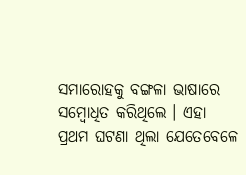ସମାରୋହକୁ ବଙ୍ଗଳା ଭାଷାରେ ସମ୍ବୋଧିତ କରିଥିଲେ । ଏହା ପ୍ରଥମ ଘଟଣା ଥିଲା ଯେତେବେଳେ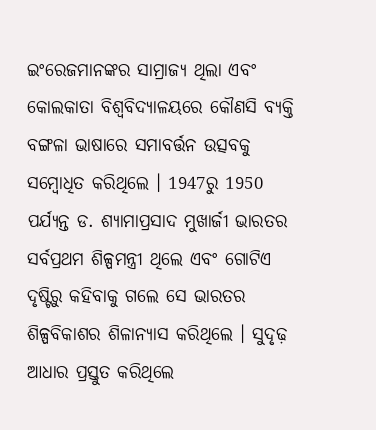ଇଂରେଜମାନଙ୍କର ସାମ୍ରାଜ୍ୟ ଥିଲା ଏବଂ କୋଲକାତା ବିଶ୍ୱବିଦ୍ୟାଳୟରେ କୌଣସି ବ୍ୟକ୍ତି ବଙ୍ଗଳା ଭାଷାରେ ସମାବର୍ତ୍ତନ ଉତ୍ସବକୁ ସମ୍ବୋଧିତ କରିଥିଲେ । 1947ରୁ 1950 ପର୍ଯ୍ୟନ୍ତ ଡ. ଶ୍ୟାମାପ୍ରସାଦ ମୁଖାର୍ଜୀ ଭାରତର ସର୍ବପ୍ରଥମ ଶିଳ୍ପମନ୍ତ୍ରୀ ଥିଲେ ଏବଂ ଗୋଟିଏ ଦୃଷ୍ଟିରୁ କହିବାକୁ ଗଲେ ସେ ଭାରତର ଶିଳ୍ପବିକାଶର ଶିଳାନ୍ୟାସ କରିଥିଲେ । ସୁଦୃଢ଼ ଆଧାର ପ୍ରସ୍ତୁତ କରିଥିଲେ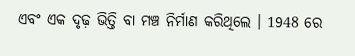ଏବଂ ଏକ ଦୃଢ଼ ଭିତ୍ତି ବା ମଞ୍ଚ ନିର୍ମାଣ କରିଥିଲେ । 1948 ରେ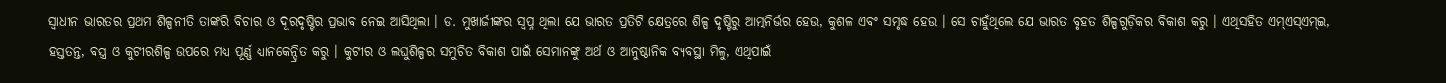ସ୍ୱାଧୀନ ଭାରତର ପ୍ରଥମ ଶିଳ୍ପନୀତି ତାଙ୍କରି ବିଚାର ଓ ଦୂରଦୃଷ୍ଟିର ପ୍ରଭାବ ନେଇ ଆସିଥିଲା । ଡ. ମୁଖାର୍ଜୀଙ୍କର ସ୍ୱପ୍ନ ଥିଲା ଯେ ଭାରତ ପ୍ରତିଟି କ୍ଷେତ୍ରରେ ଶିଳ୍ପ ଦୃଷ୍ଟିରୁ ଆତ୍ମନିର୍ଭର ହେଉ, କୁଶଳ ଏବଂ ସମୃଦ୍ଧ ହେଉ । ସେ ଚାହୁଁଥିଲେ ଯେ ଭାରତ ବୃହତ ଶିଳ୍ପଗୁଡ଼ିକର ବିକାଶ କରୁ । ଏଥିସହିତ ଏମ୍ଏସ୍ଏମ୍ଇ, ହସ୍ତତନ୍ତ, ବସ୍ତ୍ର ଓ କୁଟୀରଶିଳ୍ପ ଉପରେ ମଧ୍ୟ ପୂର୍ଣ୍ଣ ଧ୍ୟାନକେନ୍ଦ୍ରିତ କରୁ । କୁଟୀର ଓ ଲଘୁଶିଳ୍ପର ସମୁଚିତ ବିକାଶ ପାଇଁ ସେମାନଙ୍କୁ ଅର୍ଥ ଓ ଆନୁଷ୍ଠାନିକ ବ୍ୟବସ୍ଥା ମିଳୁ, ଏଥିପାଇଁ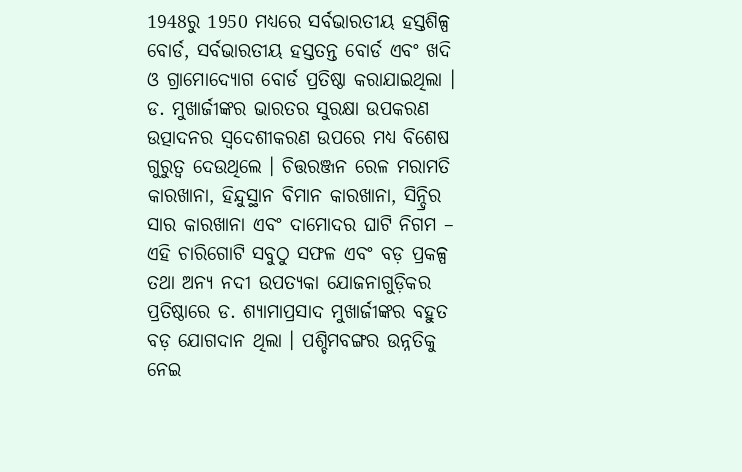1948ରୁ 1950 ମଧ୍ୟରେ ସର୍ବଭାରତୀୟ ହସ୍ତଶିଳ୍ପ ବୋର୍ଡ, ସର୍ବଭାରତୀୟ ହସ୍ତତନ୍ତ ବୋର୍ଡ ଏବଂ ଖଦି ଓ ଗ୍ରାମୋଦ୍ୟୋଗ ବୋର୍ଡ ପ୍ରତିଷ୍ଠା କରାଯାଇଥିଲା । ଡ. ମୁଖାର୍ଜୀଙ୍କର ଭାରତର ସୁରକ୍ଷା ଉପକରଣ ଉତ୍ପାଦନର ସ୍ୱଦେଶୀକରଣ ଉପରେ ମଧ୍ୟ ବିଶେଷ ଗୁରୁତ୍ୱ ଦେଉଥିଲେ । ଚିତ୍ତରଞ୍ଜନ ରେଳ ମରାମତି କାରଖାନା, ହିନ୍ଦୁସ୍ଥାନ ବିମାନ କାରଖାନା, ସିନ୍ଦ୍ରିର ସାର କାରଖାନା ଏବଂ ଦାମୋଦର ଘାଟି ନିଗମ – ଏହି ଚାରିଗୋଟି ସବୁଠୁ ସଫଳ ଏବଂ ବଡ଼ ପ୍ରକଳ୍ପ ତଥା ଅନ୍ୟ ନଦୀ ଉପତ୍ୟକା ଯୋଜନାଗୁଡ଼ିକର ପ୍ରତିଷ୍ଠାରେ ଡ. ଶ୍ୟାମାପ୍ରସାଦ ମୁଖାର୍ଜୀଙ୍କର ବହୁତ ବଡ଼ ଯୋଗଦାନ ଥିଲା । ପଶ୍ଚିମବଙ୍ଗର ଉନ୍ନତିକୁ ନେଇ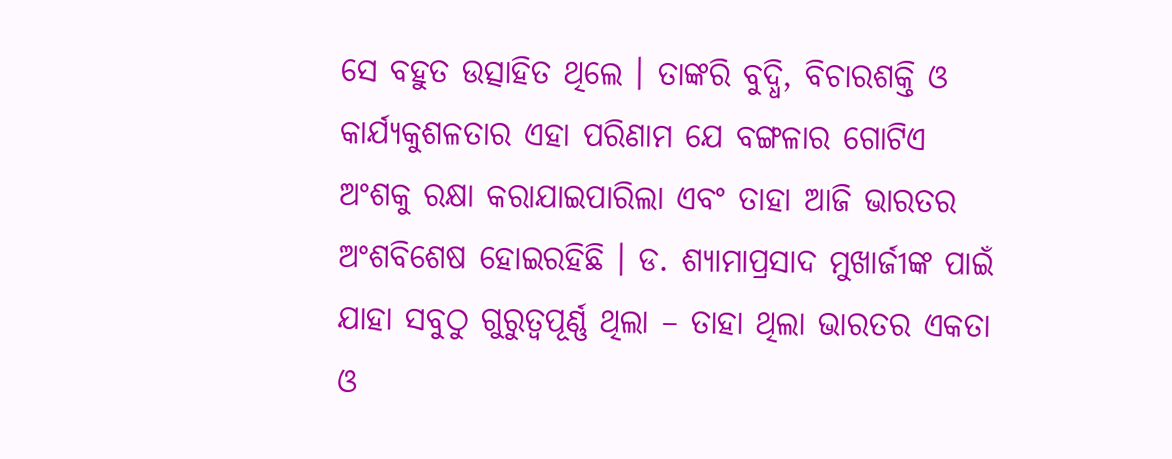ସେ ବହୁତ ଉତ୍ସାହିତ ଥିଲେ । ତାଙ୍କରି ବୁଦ୍ଧି, ବିଚାରଶକ୍ତି ଓ କାର୍ଯ୍ୟକୁଶଳତାର ଏହା ପରିଣାମ ଯେ ବଙ୍ଗଳାର ଗୋଟିଏ ଅଂଶକୁ ରକ୍ଷା କରାଯାଇପାରିଲା ଏବଂ ତାହା ଆଜି ଭାରତର ଅଂଶବିଶେଷ ହୋଇରହିଛି । ଡ. ଶ୍ୟାମାପ୍ରସାଦ ମୁଖାର୍ଜୀଙ୍କ ପାଇଁ ଯାହା ସବୁଠୁ ଗୁରୁତ୍ୱପୂର୍ଣ୍ଣ ଥିଲା – ତାହା ଥିଲା ଭାରତର ଏକତା ଓ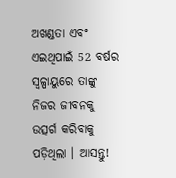ଅଖଣ୍ଡତା ଏବଂ ଏଇଥିପାଇଁ 52 ବର୍ଷର ସ୍ୱଳ୍ପାୟୁରେ ତାଙ୍କୁ ନିଜର ଜୀବନକୁ ଉତ୍ସର୍ଗ କରିବାକୁ ପଡ଼ିଥିଲା । ଆସନ୍ତୁ!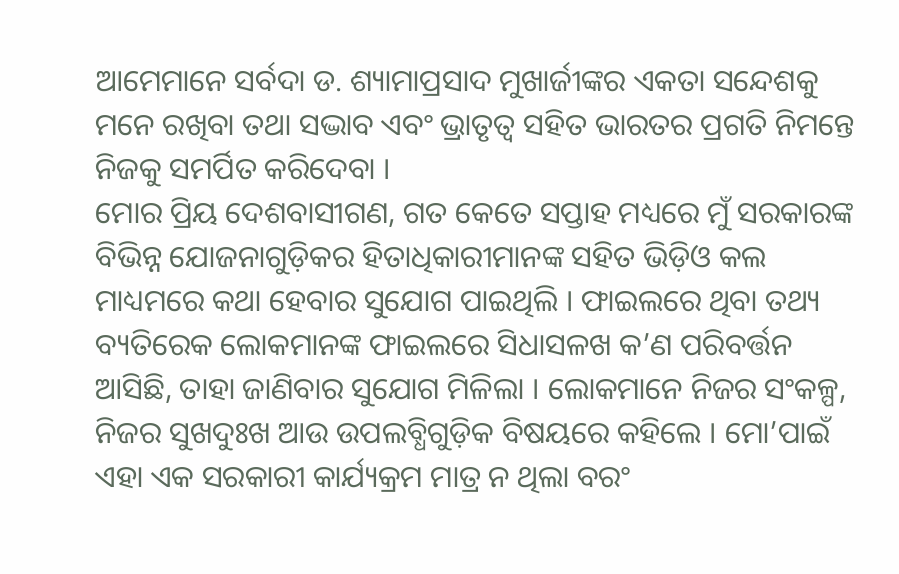ଆମେମାନେ ସର୍ବଦା ଡ. ଶ୍ୟାମାପ୍ରସାଦ ମୁଖାର୍ଜୀଙ୍କର ଏକତା ସନ୍ଦେଶକୁ ମନେ ରଖିବା ତଥା ସଦ୍ଭାବ ଏବଂ ଭ୍ରାତୃତ୍ୱ ସହିତ ଭାରତର ପ୍ରଗତି ନିମନ୍ତେ ନିଜକୁ ସମର୍ପିତ କରିଦେବା ।
ମୋର ପ୍ରିୟ ଦେଶବାସୀଗଣ, ଗତ କେତେ ସପ୍ତାହ ମଧ୍ୟରେ ମୁଁ ସରକାରଙ୍କ ବିଭିନ୍ନ ଯୋଜନାଗୁଡ଼ିକର ହିତାଧିକାରୀମାନଙ୍କ ସହିତ ଭିଡ଼ିଓ କଲ ମାଧ୍ୟମରେ କଥା ହେବାର ସୁଯୋଗ ପାଇଥିଲି । ଫାଇଲରେ ଥିବା ତଥ୍ୟ ବ୍ୟତିରେକ ଲୋକମାନଙ୍କ ଫାଇଲରେ ସିଧାସଳଖ କ’ଣ ପରିବର୍ତ୍ତନ ଆସିଛି, ତାହା ଜାଣିବାର ସୁଯୋଗ ମିଳିଲା । ଲୋକମାନେ ନିଜର ସଂକଳ୍ପ, ନିଜର ସୁଖଦୁଃଖ ଆଉ ଉପଲବ୍ଧିଗୁଡ଼ିକ ବିଷୟରେ କହିଲେ । ମୋ’ପାଇଁ ଏହା ଏକ ସରକାରୀ କାର୍ଯ୍ୟକ୍ରମ ମାତ୍ର ନ ଥିଲା ବରଂ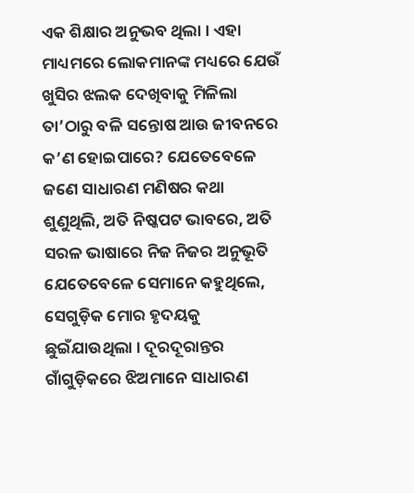ଏକ ଶିକ୍ଷାର ଅନୁଭବ ଥିଲା । ଏହା ମାଧ୍ୟମରେ ଲୋକମାନଙ୍କ ମଧ୍ୟରେ ଯେଉଁ ଖୁସିର ଝଲକ ଦେଖିବାକୁ ମିଳିଲା ତା’ଠାରୁ ବଳି ସନ୍ତୋଷ ଆଉ ଜୀବନରେ କ’ଣ ହୋଇପାରେ? ଯେତେବେଳେ ଜଣେ ସାଧାରଣ ମଣିଷର କଥା ଶୁଣୁଥିଲି, ଅତି ନିଷ୍କପଟ ଭାବରେ, ଅତି ସରଳ ଭାଷାରେ ନିଜ ନିଜର ଅନୁଭୂତି ଯେତେବେଳେ ସେମାନେ କହୁଥିଲେ, ସେଗୁଡ଼ିକ ମୋର ହୃଦୟକୁ ଛୁଇଁଯାଉଥିଲା । ଦୂରଦୂରାନ୍ତର ଗାଁଗୁଡ଼ିକରେ ଝିଅମାନେ ସାଧାରଣ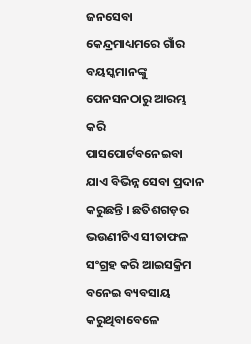ଜନସେବା କେନ୍ଦ୍ରମାଧ୍ୟମରେ ଗାଁର ବୟସ୍କମାନଙ୍କୁ ପେନସନଠାରୁ ଆରମ୍ଭ କରି ପାସପୋର୍ଟବନେଇବା ଯାଏ ବିଭିନ୍ନ ସେବା ପ୍ରଦାନ କରୁଛନ୍ତି । ଛତିଶଗଡ଼ର ଭଉଣୀଟିଏ ସୀତାଫଳ ସଂଗ୍ରହ କରି ଆଇସକ୍ରିମ ବନେଇ ବ୍ୟବସାୟ କରୁଥିବାବେଳେ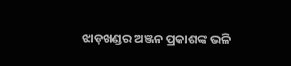ଝାଡ଼ଖଣ୍ଡର ଅଞ୍ଜନ ପ୍ରକାଶଙ୍କ ଭଳି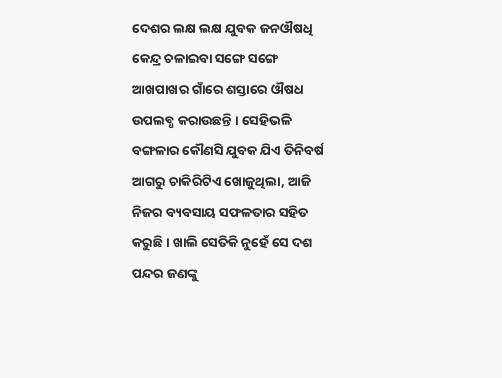ଦେଶର ଲକ୍ଷ ଲକ୍ଷ ଯୁବକ ଜନଔଷଧି କେନ୍ଦ୍ର ଚଳାଇବା ସଙ୍ଗେ ସଙ୍ଗେ ଆଖପାଖର ଗାଁରେ ଶସ୍ତାରେ ଔଷଧ ଉପଲବ୍ଧ କରାଉଛନ୍ତି । ସେହିଭଳି ବଙ୍ଗଳାର କୌଣସି ଯୁବକ ଯିଏ ତିନିବର୍ଷ ଆଗରୁ ଚାକିରିଟିଏ ଖୋଜୁଥିଲା, ଆଜି ନିଜର ବ୍ୟବସାୟ ସଫଳତାର ସହିତ କରୁଛି । ଖାଲି ସେତିକି ନୁହେଁ ସେ ଦଶ ପନ୍ଦର ଜଣଙ୍କୁ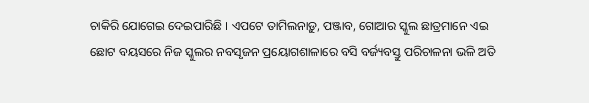ଚାକିରି ଯୋଗେଇ ଦେଇପାରିଛି । ଏପଟେ ତାମିଲନାଡ଼ୁ, ପଞ୍ଜାବ, ଗୋଆର ସ୍କୁଲ ଛାତ୍ରମାନେ ଏଇ ଛୋଟ ବୟସରେ ନିଜ ସ୍କୁଲର ନବସୃଜନ ପ୍ରୟୋଗଶାଳାରେ ବସି ବର୍ଜ୍ୟବସ୍ତୁ ପରିଚାଳନା ଭଳି ଅତି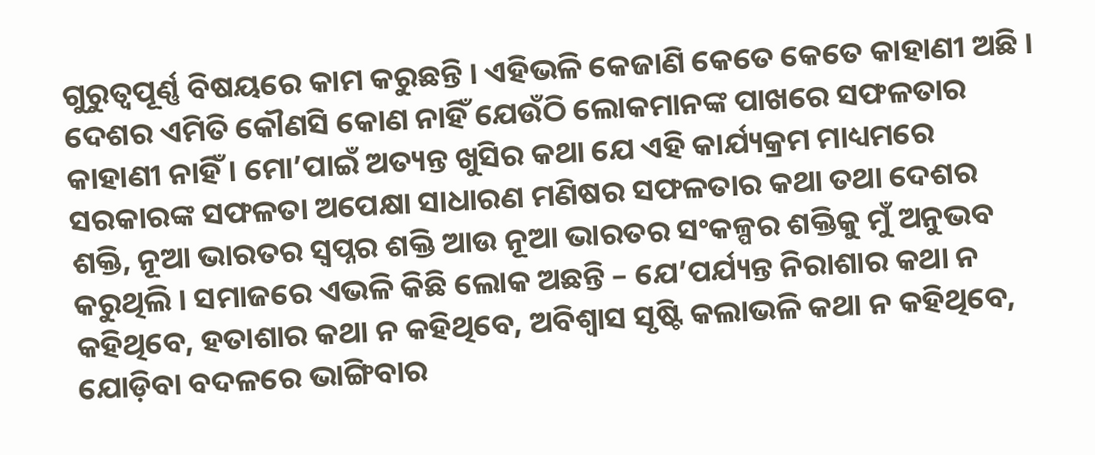ଗୁରୁତ୍ୱପୂର୍ଣ୍ଣ ବିଷୟରେ କାମ କରୁଛନ୍ତି । ଏହିଭଳି କେଜାଣି କେତେ କେତେ କାହାଣୀ ଅଛି । ଦେଶର ଏମିତି କୌଣସି କୋଣ ନାହିଁ ଯେଉଁଠି ଲୋକମାନଙ୍କ ପାଖରେ ସଫଳତାର କାହାଣୀ ନାହିଁ । ମୋ’ପାଇଁ ଅତ୍ୟନ୍ତ ଖୁସିର କଥା ଯେ ଏହି କାର୍ଯ୍ୟକ୍ରମ ମାଧ୍ୟମରେ ସରକାରଙ୍କ ସଫଳତା ଅପେକ୍ଷା ସାଧାରଣ ମଣିଷର ସଫଳତାର କଥା ତଥା ଦେଶର ଶକ୍ତି, ନୂଆ ଭାରତର ସ୍ୱପ୍ନର ଶକ୍ତି ଆଉ ନୂଆ ଭାରତର ସଂକଳ୍ପର ଶକ୍ତିକୁ ମୁଁ ଅନୁଭବ କରୁଥିଲି । ସମାଜରେ ଏଭଳି କିଛି ଲୋକ ଅଛନ୍ତି – ଯେ’ପର୍ଯ୍ୟନ୍ତ ନିରାଶାର କଥା ନ କହିଥିବେ, ହତାଶାର କଥା ନ କହିଥିବେ, ଅବିଶ୍ୱାସ ସୃଷ୍ଟି କଲାଭଳି କଥା ନ କହିଥିବେ, ଯୋଡ଼ିବା ବଦଳରେ ଭାଙ୍ଗିବାର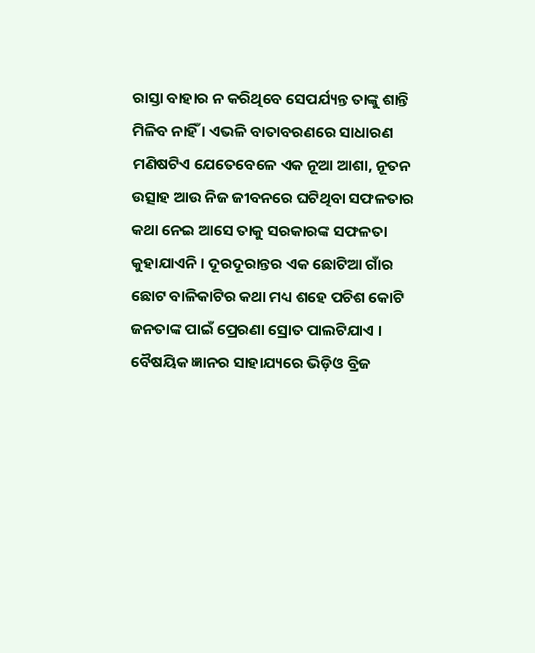ରାସ୍ତା ବାହାର ନ କରିଥିବେ ସେପର୍ଯ୍ୟନ୍ତ ତାଙ୍କୁ ଶାନ୍ତି ମିଳିବ ନାହିଁ । ଏଭଳି ବାତାବରଣରେ ସାଧାରଣ ମଣିଷଟିଏ ଯେତେବେଳେ ଏକ ନୂଆ ଆଶା, ନୂତନ ଉତ୍ସାହ ଆଉ ନିଜ ଜୀବନରେ ଘଟିଥିବା ସଫଳତାର କଥା ନେଇ ଆସେ ତାକୁ ସରକାରଙ୍କ ସଫଳତା କୁହାଯାଏନି । ଦୂରଦୂରାନ୍ତର ଏକ ଛୋଟିଆ ଗାଁର ଛୋଟ ବାଳିକାଟିର କଥା ମଧ୍ୟ ଶହେ ପଚିଶ କୋଟି ଜନତାଙ୍କ ପାଇଁ ପ୍ରେରଣା ସ୍ରୋତ ପାଲଟିଯାଏ । ବୈଷୟିକ ଜ୍ଞାନର ସାହାଯ୍ୟରେ ଭିଡ଼ିଓ ବ୍ରିଜ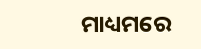ମାଧ୍ୟମରେ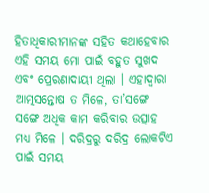ହିତାଧିକାରୀମାନଙ୍କ ସହିତ କଥାହେବାର ଏହି ସମୟ ମୋ ପାଇଁ ବହୁତ ସୁଖଦ ଏବଂ ପ୍ରେରଣାଦାୟୀ ଥିଲା । ଏହାଦ୍ୱାରା ଆତ୍ମସନ୍ତୋଷ ତ ମିଳେ, ତା’ସଙ୍ଗେ ସଙ୍ଗେ ଅଧିକ କାମ କରିବାର ଉତ୍ସାହ ମଧ୍ୟ ମିଳେ । ଦରିଦ୍ରରୁ ଦରିଦ୍ର ଲୋକଟିଏ ପାଇଁ ସମୟ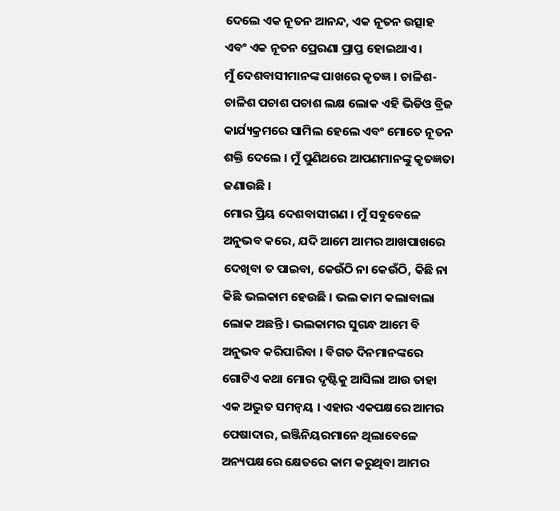ଦେଲେ ଏକ ନୂତନ ଆନନ୍ଦ, ଏକ ନୂତନ ଉତ୍ସାହ ଏବଂ ଏକ ନୂତନ ପ୍ରେରଣା ପ୍ରାପ୍ତ ହୋଇଥାଏ ।
ମୁଁ ଦେଶବାସୀମାନଙ୍କ ପାଖରେ କୃତଜ୍ଞ । ଚାଳିଶ-ଚାଳିଶ ପଚାଶ ପଚାଶ ଲକ୍ଷ ଲୋକ ଏହି ଭିଡିଓ ବ୍ରିଜ କାର୍ଯ୍ୟକ୍ରମରେ ସାମିଲ ହେଲେ ଏବଂ ମୋତେ ନୂତନ ଶକ୍ତି ଦେଲେ । ମୁଁ ପୁଣିଥରେ ଆପଣମାନଙ୍କୁ କୃତଜ୍ଞତା ଜଣାଉଛି ।
ମୋର ପ୍ରିୟ ଦେଶବାସୀଗଣ । ମୁଁ ସବୁବେଳେ ଅନୁଭବ କରେ, ଯଦି ଆମେ ଆମର ଆଖପାଖରେ ଦେଖିବା ତ ପାଇବା, କେଉଁଠି ନା କେଉଁଠି, କିଛି ନା କିଛି ଭଲକାମ ହେଉଛି । ଭଲ କାମ କଲାବାଲା ଲୋକ ଅଛନ୍ତି । ଭଲକାମର ସୁଗନ୍ଧ ଆମେ ବି ଅନୁଭବ କରିପାରିବା । ବିଗତ ଦିନମାନଙ୍କରେ ଗୋଟିଏ କଥା ମୋର ଦୃଷ୍ଟିକୁ ଆସିଲା ଆଉ ତାହା ଏକ ଅଦ୍ଭୁତ ସମନ୍ୱୟ । ଏହାର ଏକପକ୍ଷରେ ଆମର ପେଷାଦାର, ଇଞ୍ଜିନିୟରମାନେ ଥିଲାବେଳେ ଅନ୍ୟପକ୍ଷରେ କ୍ଷେତରେ କାମ କରୁଥିବା ଆମର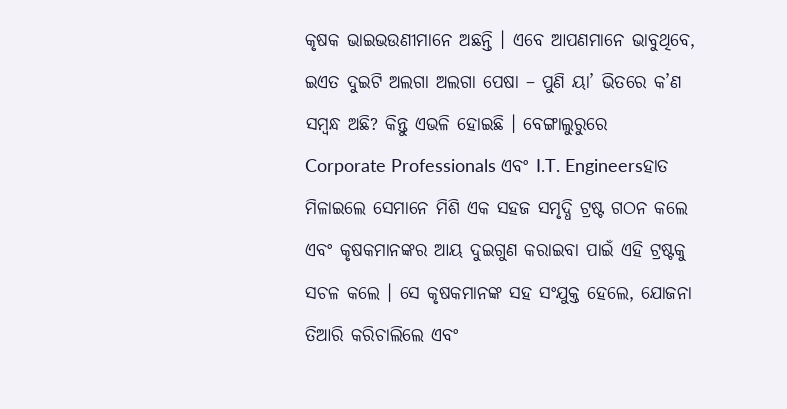କୃଷକ ଭାଇଭଉଣୀମାନେ ଅଛନ୍ତି । ଏବେ ଆପଣମାନେ ଭାବୁଥିବେ, ଇଏତ ଦୁଇଟି ଅଲଗା ଅଲଗା ପେଷା – ପୁଣି ୟା’ ଭିତରେ କ’ଣ ସମ୍ବନ୍ଧ ଅଛି? କିନ୍ତୁ ଏଭଳି ହୋଇଛି । ବେଙ୍ଗାଲୁରୁରେ Corporate Professionals ଏବଂ I.T. Engineersହାତ ମିଳାଇଲେ ସେମାନେ ମିଶି ଏକ ସହଜ ସମୃଦ୍ଧି ଟ୍ରଷ୍ଟ ଗଠନ କଲେ ଏବଂ କୃଷକମାନଙ୍କର ଆୟ ଦୁଇଗୁଣ କରାଇବା ପାଇଁ ଏହି ଟ୍ରଷ୍ଟକୁ ସଚଳ କଲେ । ସେ କୃଷକମାନଙ୍କ ସହ ସଂଯୁକ୍ତ ହେଲେ, ଯୋଜନା ତିଆରି କରିଚାଲିଲେ ଏବଂ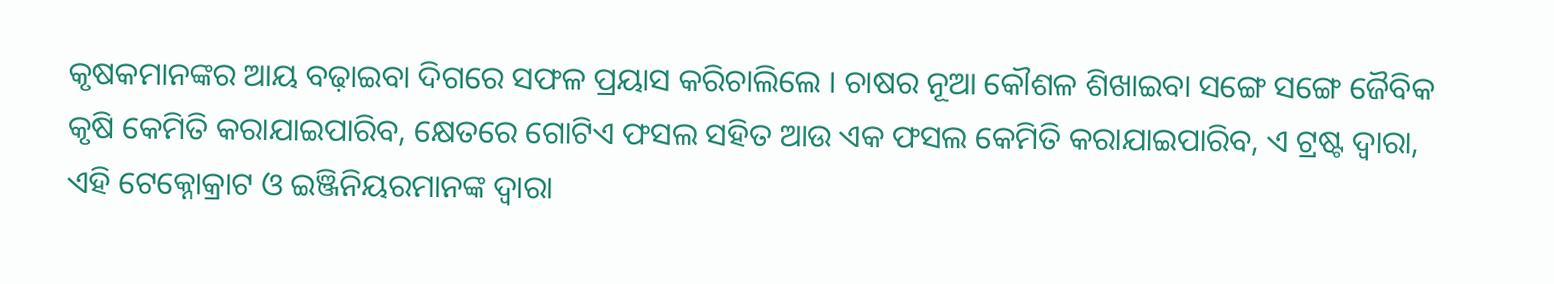କୃଷକମାନଙ୍କର ଆୟ ବଢ଼ାଇବା ଦିଗରେ ସଫଳ ପ୍ରୟାସ କରିଚାଲିଲେ । ଚାଷର ନୂଆ କୌଶଳ ଶିଖାଇବା ସଙ୍ଗେ ସଙ୍ଗେ ଜୈବିକ କୃଷି କେମିତି କରାଯାଇପାରିବ, କ୍ଷେତରେ ଗୋଟିଏ ଫସଲ ସହିତ ଆଉ ଏକ ଫସଲ କେମିତି କରାଯାଇପାରିବ, ଏ ଟ୍ରଷ୍ଟ ଦ୍ୱାରା, ଏହି ଟେକ୍ନୋକ୍ରାଟ ଓ ଇଞ୍ଜିନିୟରମାନଙ୍କ ଦ୍ୱାରା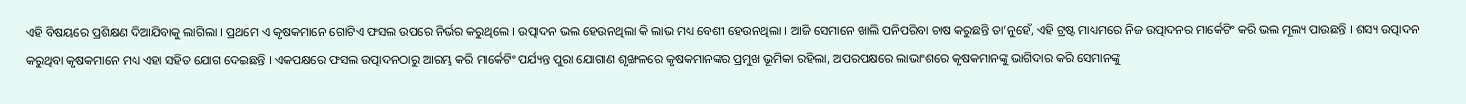ଏହି ବିଷୟରେ ପ୍ରଶିକ୍ଷଣ ଦିଆଯିବାକୁ ଲାଗିଲା । ପ୍ରଥମେ ଏ କୃଷକମାନେ ଗୋଟିଏ ଫସଲ ଉପରେ ନିର୍ଭର କରୁଥିଲେ । ଉତ୍ପାଦନ ଭଲ ହେଉନଥିଲା କି ଲାଭ ମଧ୍ୟ ବେଶୀ ହେଉନଥିଲା । ଆଜି ସେମାନେ ଖାଲି ପନିପରିବା ଚାଷ କରୁଛନ୍ତି ତା’ନୁହେଁ, ଏହି ଟ୍ରଷ୍ଟ ମାଧ୍ୟମରେ ନିଜ ଉତ୍ପାଦନର ମାର୍କେଟିଂ କରି ଭଲ ମୂଲ୍ୟ ପାଉଛନ୍ତି । ଶସ୍ୟ ଉତ୍ପାଦନ କରୁଥିବା କୃଷକମାନେ ମଧ୍ୟ ଏହା ସହିତ ଯୋଗ ଦେଇଛନ୍ତି । ଏକପକ୍ଷରେ ଫସଲ ଉତ୍ପାଦନଠାରୁ ଆରମ୍ଭ କରି ମାର୍କେଟିଂ ପର୍ଯ୍ୟନ୍ତ ପୁରା ଯୋଗାଣ ଶୃଙ୍ଖଳରେ କୃଷକମାନଙ୍କର ପ୍ରମୁଖ ଭୂମିକା ରହିଲା, ଅପରପକ୍ଷରେ ଲାଭାଂଶରେ କୃଷକମାନଙ୍କୁ ଭାଗିଦାର କରି ସେମାନଙ୍କୁ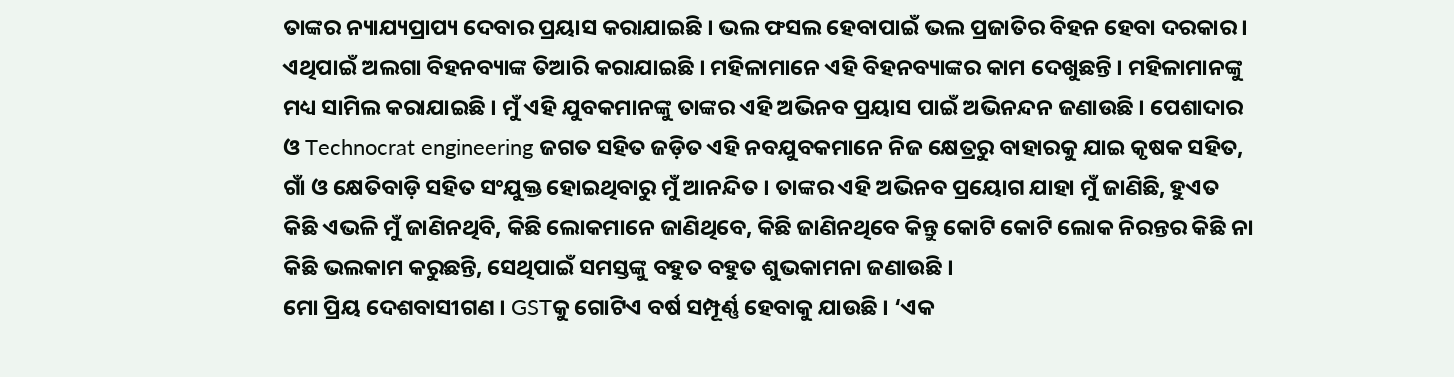ତାଙ୍କର ନ୍ୟାଯ୍ୟପ୍ରାପ୍ୟ ଦେବାର ପ୍ରୟାସ କରାଯାଇଛି । ଭଲ ଫସଲ ହେବାପାଇଁ ଭଲ ପ୍ରଜାତିର ବିହନ ହେବା ଦରକାର । ଏଥିପାଇଁ ଅଲଗା ବିହନବ୍ୟାଙ୍କ ତିଆରି କରାଯାଇଛି । ମହିଳାମାନେ ଏହି ବିହନବ୍ୟାଙ୍କର କାମ ଦେଖୁଛନ୍ତି । ମହିଳାମାନଙ୍କୁ ମଧ୍ୟ ସାମିଲ କରାଯାଇଛି । ମୁଁ ଏହି ଯୁବକମାନଙ୍କୁ ତାଙ୍କର ଏହି ଅଭିନବ ପ୍ରୟାସ ପାଇଁ ଅଭିନନ୍ଦନ ଜଣାଉଛି । ପେଶାଦାର ଓ Technocrat engineering ଜଗତ ସହିତ ଜଡ଼ିତ ଏହି ନବଯୁବକମାନେ ନିଜ କ୍ଷେତ୍ରରୁ ବାହାରକୁ ଯାଇ କୃଷକ ସହିତ, ଗାଁ ଓ କ୍ଷେତିବାଡ଼ି ସହିତ ସଂଯୁକ୍ତ ହୋଇଥିବାରୁ ମୁଁ ଆନନ୍ଦିତ । ତାଙ୍କର ଏହି ଅଭିନବ ପ୍ରୟୋଗ ଯାହା ମୁଁ ଜାଣିଛି, ହୁଏତ କିଛି ଏଭଳି ମୁଁ ଜାଣିନଥିବି, କିଛି ଲୋକମାନେ ଜାଣିଥିବେ, କିଛି ଜାଣିନଥିବେ କିନ୍ତୁ କୋଟି କୋଟି ଲୋକ ନିରନ୍ତର କିଛି ନା କିଛି ଭଲକାମ କରୁଛନ୍ତି, ସେଥିପାଇଁ ସମସ୍ତଙ୍କୁ ବହୁତ ବହୁତ ଶୁଭକାମନା ଜଣାଉଛି ।
ମୋ ପ୍ରିୟ ଦେଶବାସୀଗଣ । GSTକୁ ଗୋଟିଏ ବର୍ଷ ସମ୍ପୂର୍ଣ୍ଣ ହେବାକୁ ଯାଉଛି । ‘ଏକ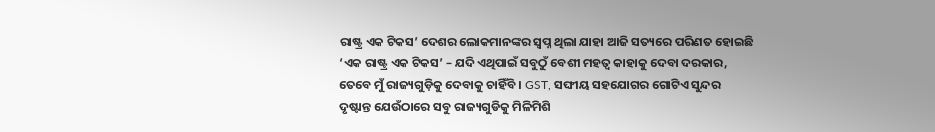ରାଷ୍ଟ୍ର ଏକ ଟିକସ’ ଦେଶର ଲୋକମାନଙ୍କର ସ୍ୱପ୍ନ ଥିଲା ଯାହା ଆଜି ସତ୍ୟରେ ପରିଣତ ହୋଇଛି ‘ଏକ ରାଷ୍ଟ୍ର ଏକ ଟିକସ’ – ଯଦି ଏଥିପାଇଁ ସବୁଠୁଁ ବେଶୀ ମହତ୍ୱ କାହାକୁ ଦେବା ଦରକାର, ତେବେ ମୁଁ ରାଜ୍ୟଗୁଡ଼ିକୁ ଦେବାକୁ ଚାହିଁବି । GST, ସଙ୍ଘୀୟ ସହଯୋଗର ଗୋଟିଏ ସୁନ୍ଦର ଦୃଷ୍ଟାନ୍ତ ଯେଉଁଠାରେ ସବୁ ରାଜ୍ୟଗୁଡିକୁ ମିଳିମିଶି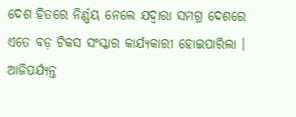ଦେଶ ହିତରେ ନିର୍ଣ୍ଣୟ ନେଲେ ଯଦ୍ୱାରା ସମଗ୍ର ଦେଶରେ ଏତେ ବଡ଼ ଟିକସ ସଂସ୍କାର କାର୍ଯ୍ୟକାରୀ ହୋଇପାରିଲା । ଆଜିପର୍ଯ୍ୟନ୍ତ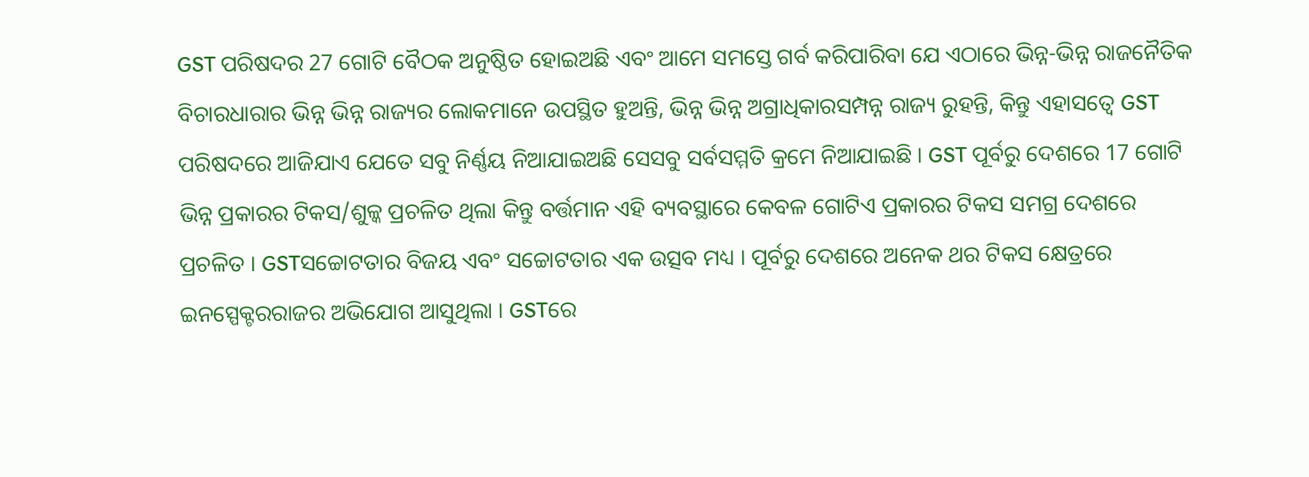GST ପରିଷଦର 27 ଗୋଟି ବୈଠକ ଅନୁଷ୍ଠିତ ହୋଇଅଛି ଏବଂ ଆମେ ସମସ୍ତେ ଗର୍ବ କରିପାରିବା ଯେ ଏଠାରେ ଭିନ୍ନ-ଭିନ୍ନ ରାଜନୈତିକ ବିଚାରଧାରାର ଭିନ୍ନ ଭିନ୍ନ ରାଜ୍ୟର ଲୋକମାନେ ଉପସ୍ଥିତ ହୁଅନ୍ତି, ଭିନ୍ନ ଭିନ୍ନ ଅଗ୍ରାଧିକାରସମ୍ପନ୍ନ ରାଜ୍ୟ ରୁହନ୍ତି, କିନ୍ତୁ ଏହାସତ୍ୱେ GST ପରିଷଦରେ ଆଜିଯାଏ ଯେତେ ସବୁ ନିର୍ଣ୍ଣୟ ନିଆଯାଇଅଛି ସେସବୁ ସର୍ବସମ୍ମତି କ୍ରମେ ନିଆଯାଇଛି । GST ପୂର୍ବରୁ ଦେଶରେ 17 ଗୋଟି ଭିନ୍ନ ପ୍ରକାରର ଟିକସ/ଶୁଳ୍କ ପ୍ରଚଳିତ ଥିଲା କିନ୍ତୁ ବର୍ତ୍ତମାନ ଏହି ବ୍ୟବସ୍ଥାରେ କେବଳ ଗୋଟିଏ ପ୍ରକାରର ଟିକସ ସମଗ୍ର ଦେଶରେ ପ୍ରଚଳିତ । GSTସଚ୍ଚୋଟତାର ବିଜୟ ଏବଂ ସଚ୍ଚୋଟତାର ଏକ ଉତ୍ସବ ମଧ୍ୟ । ପୂର୍ବରୁ ଦେଶରେ ଅନେକ ଥର ଟିକସ କ୍ଷେତ୍ରରେ ଇନସ୍ପେକ୍ଟରରାଜର ଅଭିଯୋଗ ଆସୁଥିଲା । GSTରେ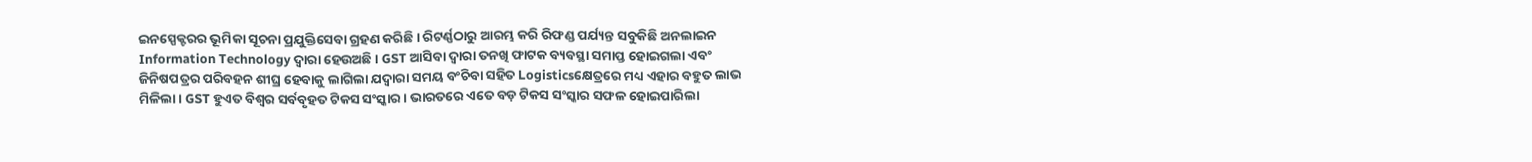ଇନସ୍ପେକ୍ଟରର ଭୂମିକା ସୂଚନା ପ୍ରଯୁକ୍ତିସେବା ଗ୍ରହଣ କରିଛି । ରିଟର୍ଣ୍ଣଠାରୁ ଆରମ୍ଭ କରି ରିଫଣ୍ଡ ପର୍ଯ୍ୟନ୍ତ ସବୁକିଛି ଅନଲାଇନ Information Technology ଦ୍ୱାରା ହେଉଅଛି । GST ଆସିବା ଦ୍ୱାରା ତନଖି ଫାଟକ ବ୍ୟବସ୍ଥା ସମାପ୍ତ ହୋଇଗଲା ଏବଂ ଜିନିଷପତ୍ରର ପରିବହନ ଶୀଘ୍ର ହେବାକୁ ଲାଗିଲା ଯଦ୍ୱାରା ସମୟ ବଂଚିବା ସହିତ Logisticsକ୍ଷେତ୍ରରେ ମଧ୍ୟ ଏହାର ବହୁତ ଲାଭ ମିଳିଲା । GST ହୁଏତ ବିଶ୍ୱର ସର୍ବବୃହତ ଟିକସ ସଂସ୍କାର । ଭାରତରେ ଏତେ ବଡ଼ ଟିକସ ସଂସ୍କାର ସଫଳ ହୋଇପାରିଲା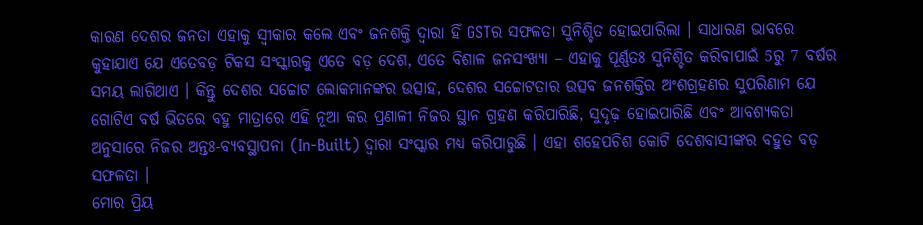କାରଣ ଦେଶର ଜନତା ଏହାକୁ ସ୍ୱୀକାର କଲେ ଏବଂ ଜନଶକ୍ତି ଦ୍ୱାରା ହିଁ GSTର ସଫଳତା ସୁନିଶ୍ଚିତ ହୋଇପାରିଲା । ସାଧାରଣ ଭାବରେ କୁହାଯାଏ ଯେ ଏତେବଡ଼ ଟିକସ ସଂସ୍କାରକୁ ଏତେ ବଡ଼ ଦେଶ, ଏତେ ବିଶାଳ ଜନସଂଖ୍ୟା – ଏହାକୁ ପୂର୍ଣ୍ଣତଃ ସୁନିଶ୍ଚିତ କରିବାପାଇଁ 5ରୁ 7 ବର୍ଷର ସମୟ ଲାଗିଥାଏ । କିନ୍ତୁ ଦେଶର ସଚ୍ଚୋଟ ଲୋକମାନଙ୍କର ଉତ୍ସାହ, ଦେଶର ସଚ୍ଚୋଟତାର ଉତ୍ସବ ଜନଶକ୍ତିର ଅଂଶଗ୍ରହଣର ସୁପରିଣାମ ଯେ ଗୋଟିଏ ବର୍ଷ ଭିତରେ ବହୁ ମାତ୍ରାରେ ଏହି ନୂଆ କର ପ୍ରଣାଳୀ ନିଜର ସ୍ଥାନ ଗ୍ରହଣ କରିପାରିଛି, ସୁଦୃଢ଼ ହୋଇପାରିଛି ଏବଂ ଆବଶ୍ୟକତା ଅନୁସାରେ ନିଜର ଅନ୍ତଃ-ବ୍ୟବସ୍ଥାପନା (In-Built) ଦ୍ୱାରା ସଂସ୍କାର ମଧ୍ୟ କରିପାରୁଛି । ଏହା ଶହେପଚିଶ କୋଟି ଦେଶବାସୀଙ୍କର ବହୁତ ବଡ଼ ସଫଳତା ।
ମୋର ପ୍ରିୟ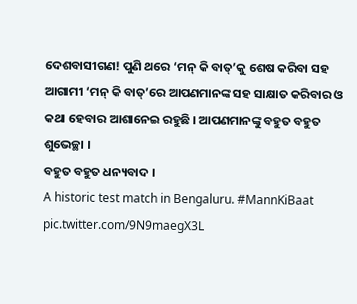ଦେଶବାସୀଗଣ! ପୁଣି ଥରେ ‘ମନ୍ କି ବାତ୍’କୁ ଶେଷ କରିବା ସହ ଆଗାମୀ ‘ମନ୍ କି ବାତ୍’ରେ ଆପଣମାନଙ୍କ ସହ ସାକ୍ଷାତ କରିବାର ଓ କଥା ହେବାର ଆଶାନେଇ ରହୁଛି । ଆପଣମାନଙ୍କୁ ବହୁତ ବହୁତ ଶୁଭେଚ୍ଛା ।
ବହୁତ ବହୁତ ଧନ୍ୟବାଦ ।
A historic test match in Bengaluru. #MannKiBaat pic.twitter.com/9N9maegX3L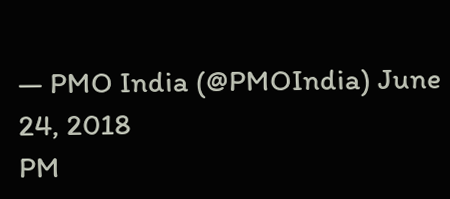— PMO India (@PMOIndia) June 24, 2018
PM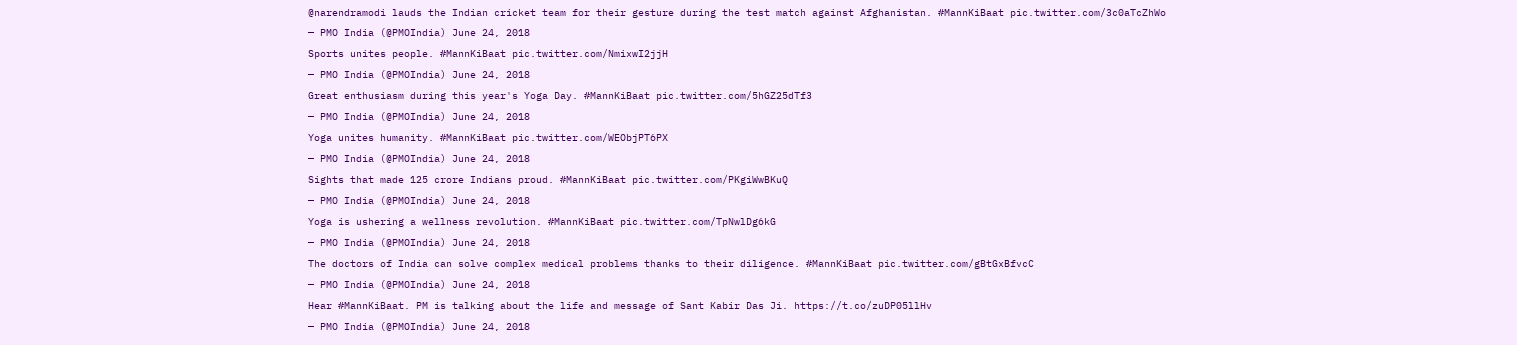@narendramodi lauds the Indian cricket team for their gesture during the test match against Afghanistan. #MannKiBaat pic.twitter.com/3c0aTcZhWo
— PMO India (@PMOIndia) June 24, 2018
Sports unites people. #MannKiBaat pic.twitter.com/NmixwI2jjH
— PMO India (@PMOIndia) June 24, 2018
Great enthusiasm during this year's Yoga Day. #MannKiBaat pic.twitter.com/5hGZ25dTf3
— PMO India (@PMOIndia) June 24, 2018
Yoga unites humanity. #MannKiBaat pic.twitter.com/WEObjPT6PX
— PMO India (@PMOIndia) June 24, 2018
Sights that made 125 crore Indians proud. #MannKiBaat pic.twitter.com/PKgiWwBKuQ
— PMO India (@PMOIndia) June 24, 2018
Yoga is ushering a wellness revolution. #MannKiBaat pic.twitter.com/TpNwlDg6kG
— PMO India (@PMOIndia) June 24, 2018
The doctors of India can solve complex medical problems thanks to their diligence. #MannKiBaat pic.twitter.com/gBtGxBfvcC
— PMO India (@PMOIndia) June 24, 2018
Hear #MannKiBaat. PM is talking about the life and message of Sant Kabir Das Ji. https://t.co/zuDP05llHv
— PMO India (@PMOIndia) June 24, 2018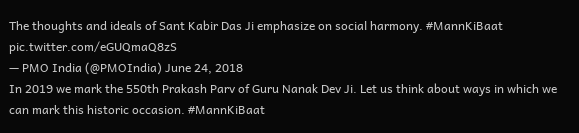The thoughts and ideals of Sant Kabir Das Ji emphasize on social harmony. #MannKiBaat pic.twitter.com/eGUQmaQ8zS
— PMO India (@PMOIndia) June 24, 2018
In 2019 we mark the 550th Prakash Parv of Guru Nanak Dev Ji. Let us think about ways in which we can mark this historic occasion. #MannKiBaat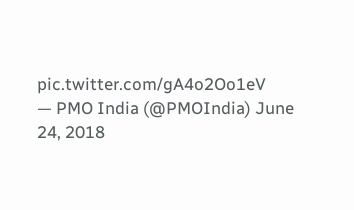pic.twitter.com/gA4o2Oo1eV
— PMO India (@PMOIndia) June 24, 2018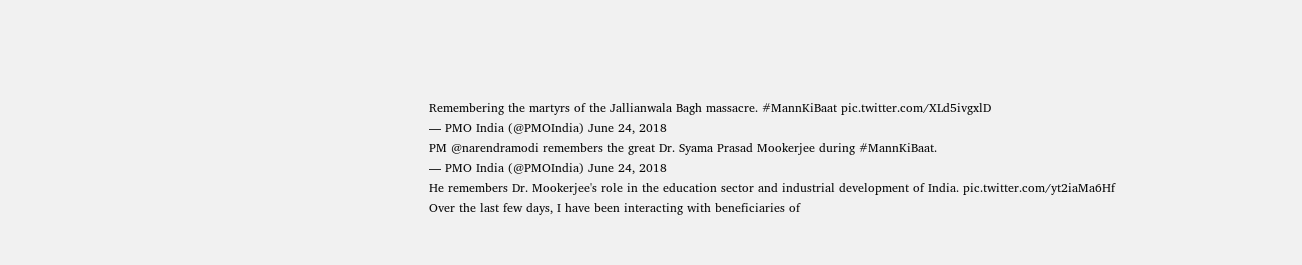Remembering the martyrs of the Jallianwala Bagh massacre. #MannKiBaat pic.twitter.com/XLd5ivgxlD
— PMO India (@PMOIndia) June 24, 2018
PM @narendramodi remembers the great Dr. Syama Prasad Mookerjee during #MannKiBaat.
— PMO India (@PMOIndia) June 24, 2018
He remembers Dr. Mookerjee's role in the education sector and industrial development of India. pic.twitter.com/yt2iaMa6Hf
Over the last few days, I have been interacting with beneficiaries of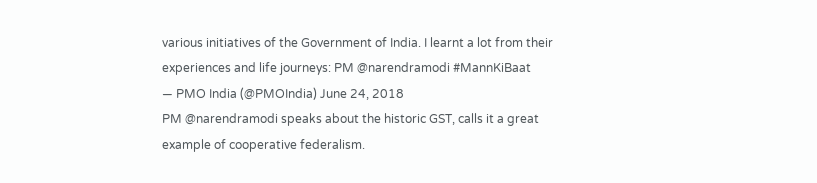various initiatives of the Government of India. I learnt a lot from their experiences and life journeys: PM @narendramodi #MannKiBaat
— PMO India (@PMOIndia) June 24, 2018
PM @narendramodi speaks about the historic GST, calls it a great example of cooperative federalism.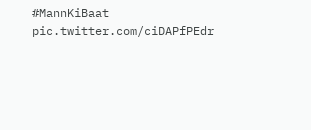#MannKiBaat pic.twitter.com/ciDAPfPEdr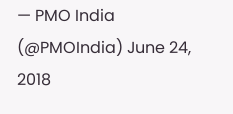— PMO India (@PMOIndia) June 24, 2018